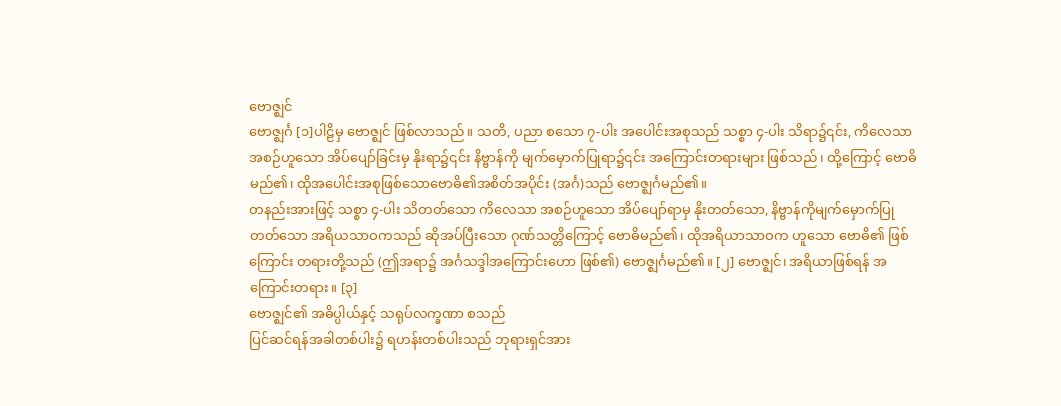ဗောဇ္ဈင်
ဗောဇ္ဈင်္ဂ [၁]ပါဠိမှ ဗောဇ္ဈင် ဖြစ်လာသည်။ သတိ, ပညာ စသော ၇-ပါး အပေါင်းအစုသည် သစ္စာ ၄-ပါး သိရာ၌၎င်း, ကိလေသာအစဉ်ဟူသော အိပ်ပျော်ခြင်းမှ နိုးရာ၌၎င်း နိဗ္ဗာန်ကို မျက်မှောက်ပြုရာ၌၎င်း အကြောင်းတရားများ ဖြစ်သည်၊ ထို့ကြောင့် ဗောဓိ မည်၏၊ ထိုအပေါင်းအစုဖြစ်သောဗောဓိ၏အစိတ်အပိုင်း (အင်္ဂ)သည် ဗောဇ္ဈင်္ဂမည်၏။
တနည်းအားဖြင့် သစ္စာ ၄-ပါး သိတတ်သော ကိလေသာ အစဉ်ဟူသော အိပ်ပျော်ရာမှ နိုးတတ်သော, နိဗ္ဗာန်ကိုမျက်မှောက်ပြုတတ်သော အရိယသာဝကသည် ဆိုအပ်ပြီးသော ဂုဏ်သတ္တိကြောင့် ဗောဓိမည်၏၊ ထိုအရိယာသာဝက ဟူသော ဗောဓိ၏ ဖြစ်ကြောင်း တရားတို့သည် (ဤအရာ၌ အင်္ဂသဒ္ဒါအကြောင်းဟော ဖြစ်၏) ဗောဇ္ဈင်္ဂမည်၏။ [၂] ဗောဇ္ဈင်၊ အရိယာဖြစ်ရန် အကြောင်းတရား။ [၃]
ဗောဇ္ဈင်၏ အဓိပ္ပါယ်နှင့် သရုပ်လက္ခဏာ စသည်
ပြင်ဆင်ရန်အခါတစ်ပါး၌ ရဟန်းတစ်ပါးသည် ဘုရားရှင်အား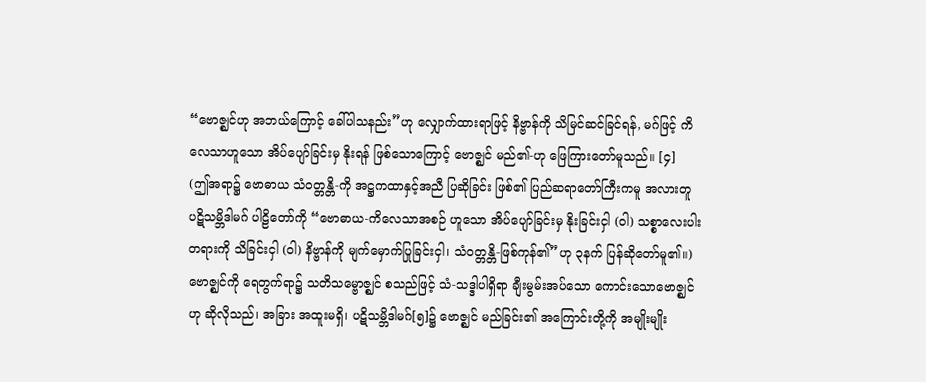“ဗောဇ္ဈင်ဟု အဘယ်ကြောင့် ခေါ်ပါသနည်း”ဟု လျှောက်ထားရာဖြင့် နိဗ္ဗာန်ကို သိမြင်ဆင်ခြင်ရန်, မဂ်ဖြင့် ကိလေသာဟူသော အိပ်ပျော်ခြင်းမှ နိုးရန် ဖြစ်သောကြောင့် ဗောဇ္ဈင် မည်၏-ဟု ဖြေကြားတော်မူသည်။ [၄]
(ဤအရာ၌ ဗောဓာယ သံဝတ္တန္တိ-ကို အဋ္ဌကထာနှင့်အညီ ပြဆိုခြင်း ဖြစ်၏ ပြည်ဆရာတော်ကြီးကမူ အလားတူ ပဋိသမ္ဘိဒါမဂ် ပါဠိတော်ကို “ဗောဓာယ-ကိလေသာအစဉ် ဟူသော အိပ်ပျော်ခြင်းမှ နိုးခြင်းငှါ (ဝါ) သစ္စာလေးပါးတရားကို သိခြင်းငှါ (ဝါ) နိဗ္ဗာန်ကို မျက်မှောက်ပြုခြင်းငှါ၊ သံဝတ္တန္တိ-ဖြစ်ကုန်၏”ဟု ၃နက် ပြန်ဆိုတော်မူ၏။) ဗောဇ္ဈင်ကို ရေတွက်ရာ၌ သတိသမ္ဗောဇ္ဈင် စသည်ဖြင့် သံ-သဒ္ဒါပါရှိရာ ချီးမွမ်းအပ်သော ကောင်းသောဗောဇ္ဈင်ဟု ဆိုလိုသည်၊ အခြား အထူးမရှိ၊ ပဋိသမ္ဘိဒါမဂ်[၅]၌ ဗောဇ္ဈင် မည်ခြင်း၏ အကြောင်းတို့ကို အမျိုးမျိုး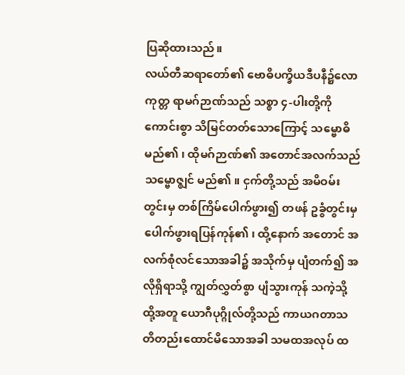ပြဆိုထားသည်။
လယ်တီဆရာတော်၏ ဗောဓိပက္ခိယဒီပနီ၌လောကုတ္တ ရာမဂ်ဉာဏ်သည် သစ္စာ ၄-ပါးတို့ကို ကောင်းစွာ သိမြင်တတ်သောကြောင့် သမ္ဗောဓိ မည်၏၊ ထိုမဂ်ဉာဏ်၏ အတောင်အလက်သည် သမ္ဗောဇ္ဈင် မည်၏။ ငှက်တို့သည် အမိဝမ်းတွင်းမှ တစ်ကြိမ်ပေါက်ဖွား၍ တဖန် ဥခွံတွင်းမှ ပေါက်ဖွားရပြန်ကုန်၏၊ ထို့နောက် အတောင် အလက်စုံလင်သောအခါ၌ အသိုက်မှ ပျံတက်၍ အလိုရှိရာသို့ ကျွတ်လွှတ်စွာ ပျံသွားကုန် သကဲ့သို့ ထို့အတူ ယောဂီပုဂ္ဂိုလ်တို့သည် ကာယဂတာသတိတည်းထောင်မိသောအခါ သမထအလုပ် ထ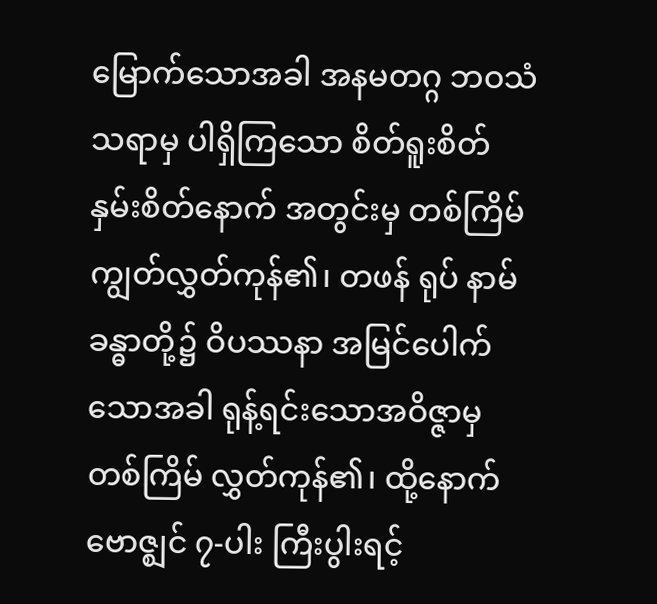မြောက်သောအခါ အနမတဂ္ဂ ဘဝသံသရာမှ ပါရှိကြသော စိတ်ရူးစိတ် နှမ်းစိတ်နောက် အတွင်းမှ တစ်ကြိမ်ကျွတ်လွှတ်ကုန်၏၊ တဖန် ရုပ် နာမ် ခန္ဓာတို့၌ ဝိပဿနာ အမြင်ပေါက်သောအခါ ရုန့်ရင်းသောအဝိဇ္ဇာမှ တစ်ကြိမ် လွှတ်ကုန်၏၊ ထို့နောက် ဗောဇ္ဈင် ၇-ပါး ကြီးပွါးရင့်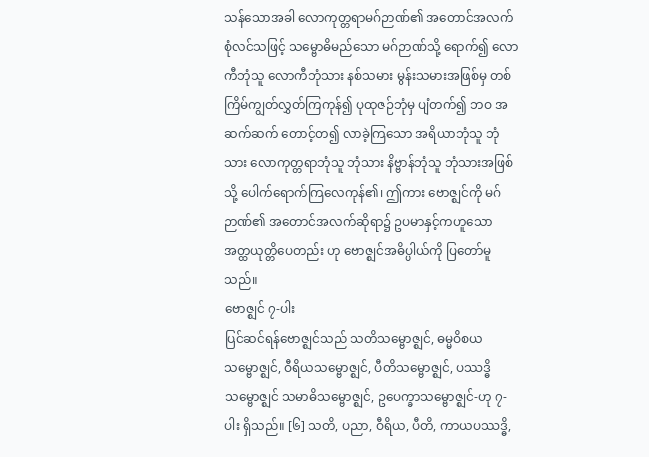သန်သောအခါ လောကုတ္တရာမဂ်ဉာဏ်၏ အတောင်အလက် စုံလင်သဖြင့် သမ္ဗောဓိမည်သော မဂ်ဉာဏ်သို့ ရောက်၍ လောကီဘုံသူ လောကီဘုံသား နစ်သမား မွန်းသမားအဖြစ်မှ တစ်ကြိမ်ကျွတ်လွှတ်ကြကုန်၍ ပုထုဇဉ်ဘုံမှ ပျံတက်၍ ဘဝ အဆက်ဆက် တောင့်တ၍ လာခဲ့ကြသော အရိယာဘုံသူ ဘုံသား လောကုတ္တရာဘုံသူ ဘုံသား နိဗ္ဗာန်ဘုံသူ ဘုံသားအဖြစ်သို့ ပေါက်ရောက်ကြလေကုန်၏၊ ဤကား ဗောဇ္ဈင်ကို မဂ်ဉာဏ်၏ အတောင်အလက်ဆိုရာ၌ ဥပမာနှင့်ကဟူသော အတ္ထယုတ္တိပေတည်း ဟု ဗောဇ္ဈင်အဓိပ္ပါယ်ကို ပြတော်မူသည်။
ဗောဇ္ဈင် ၇-ပါး
ပြင်ဆင်ရန်ဗောဇ္ဈင်သည် သတိသမ္ဗောဇ္ဈင်, ဓမ္မဝိစယသမ္ဗောဇ္ဈင်, ဝီရိယသမ္ဗောဇ္ဈင်, ပီတိသမ္ဗောဇ္ဈင်, ပဿဒ္ဓိသမ္ဗောဇ္ဈင် သမာဓိသမ္ဗောဇ္ဈင်, ဥပေက္ခာသမ္ဗောဇ္ဈင်-ဟု ၇-ပါး ရှိသည်။ [၆] သတိ, ပညာ, ဝီရိယ, ပီတိ, ကာယပဿဒ္ဓိ,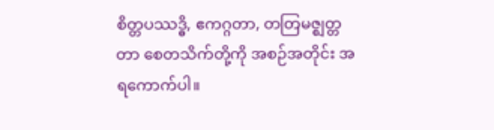စိတ္တပဿဒ္ဓိ, ဧကဂ္ဂတာ, တတြမဇ္ဈတ္တတာ စေတသိက်တို့ကို အစဉ်အတိုင်း အရကောက်ပါ။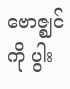ဗောဇ္ဈင်ကို ပွါး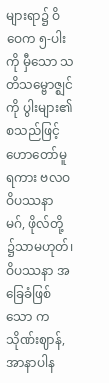များရာ၌ ဝိဝေက ၅-ပါးကို မှီသော သတိသမ္ဗောဇ္ဈင်ကို ပွါးများ၏ စသည်ဖြင့် ဟောတော်မူရကား ဗလဝဝိပဿနာ မဂ်, ဖိုလ်တို့ ၌သာမဟုတ်၊ ဝိပဿနာ အခြေခံဖြစ်သော ကသိုဏ်းဈာန်, အာနာပါန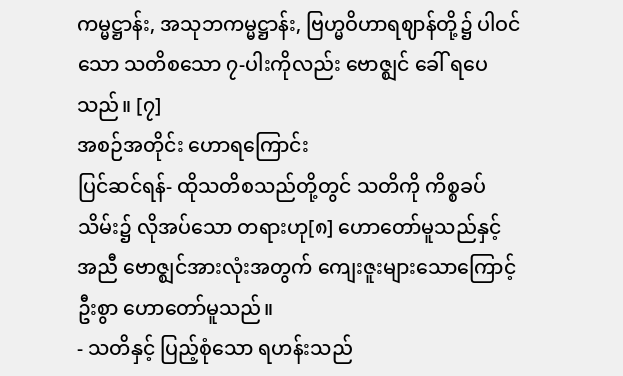ကမ္မဋ္ဌာန်း, အသုဘကမ္မဋ္ဌာန်း, ဗြဟ္မဝိဟာရဈာန်တို့၌ ပါဝင်သော သတိစသော ၇-ပါးကိုလည်း ဗောဇ္ဈင် ခေါ် ရပေသည်။ [၇]
အစဉ်အတိုင်း ဟောရကြောင်း
ပြင်ဆင်ရန်- ထိုသတိစသည်တို့တွင် သတိကို ကိစ္စခပ်သိမ်း၌ လိုအပ်သော တရားဟု[၈] ဟောတော်မူသည်နှင့် အညီ ဗောဇ္ဈင်အားလုံးအတွက် ကျေးဇူးများသောကြောင့် ဦးစွာ ဟောတော်မူသည်။
- သတိနှင့် ပြည့်စုံသော ရဟန်းသည်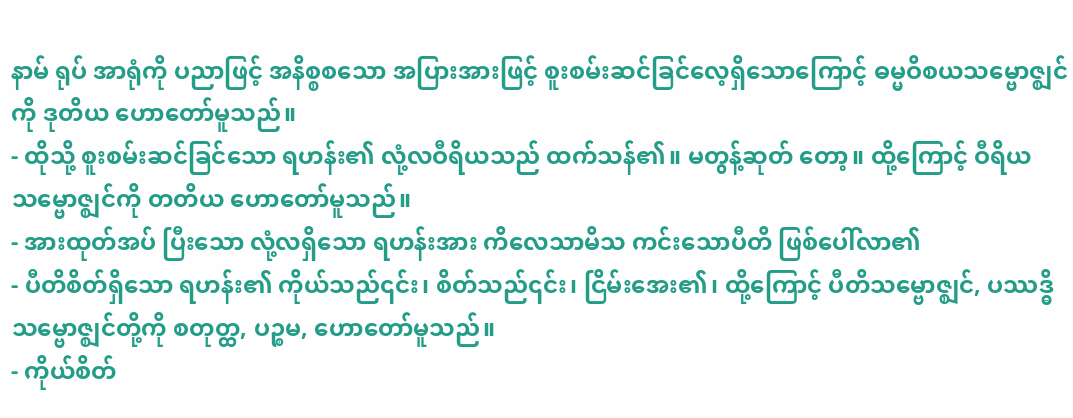နာမ် ရုပ် အာရုံကို ပညာဖြင့် အနိစ္စစသော အပြားအားဖြင့် စူးစမ်းဆင်ခြင်လေ့ရှိသောကြောင့် ဓမ္မဝိစယသမ္ဗောဇ္ဈင်ကို ဒုတိယ ဟောတော်မူသည်။
- ထိုသို့ စူးစမ်းဆင်ခြင်သော ရဟန်း၏ လုံ့လဝီရိယသည် ထက်သန်၏။ မတွန့်ဆုတ် တော့။ ထို့ကြောင့် ဝီရိယသမ္ဗောဇ္ဈင်ကို တတိယ ဟောတော်မူသည်။
- အားထုတ်အပ် ပြီးသော လုံ့လရှိသော ရဟန်းအား ကိလေသာမိသ ကင်းသောပီတိ ဖြစ်ပေါ်လာ၏
- ပီတိစိတ်ရှိသော ရဟန်း၏ ကိုယ်သည်၎င်း၊ စိတ်သည်၎င်း၊ ငြိမ်းအေး၏၊ ထို့ကြောင့် ပီတိသမ္ဗောဇ္ဈင်, ပဿဒ္ဓိသမ္ဗောဇ္ဈင်တို့ကို စတုတ္ထ, ပဉ္စမ, ဟောတော်မူသည်။
- ကိုယ်စိတ်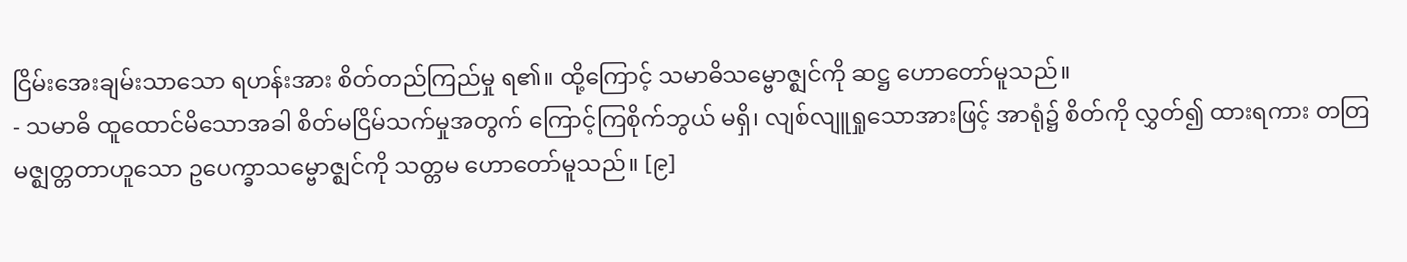ငြိမ်းအေးချမ်းသာသော ရဟန်းအား စိတ်တည်ကြည်မှု ရ၏။ ထို့ကြောင့် သမာဓိသမ္ဗောဇ္ဈင်ကို ဆဋ္ဌ ဟောတော်မူသည်။
- သမာဓိ ထူထောင်မိသောအခါ စိတ်မငြိမ်သက်မှုအတွက် ကြောင့်ကြစိုက်ဘွယ် မရှိ၊ လျစ်လျူရှုသောအားဖြင့် အာရုံ၌ စိတ်ကို လွှတ်၍ ထားရကား တတြမဇ္ဈတ္တတာဟူသော ဥပေက္ခာသမ္ဗောဇ္ဈင်ကို သတ္တမ ဟောတော်မူသည်။ [၉]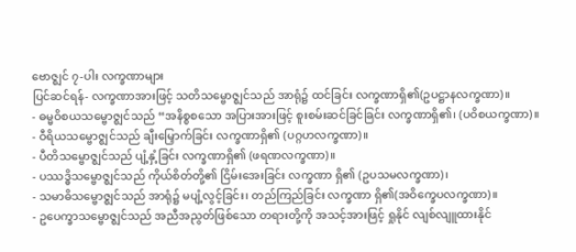ဗောဇ္ဈင် ၇-ပါး လက္ခဏာများ
ပြင်ဆင်ရန်- လက္ခဏာအားဖြင့် သတိသမ္ဗောဇ္ဈင်သည် အာရုံ၌ ထင်ခြင်း လက္ခဏာရှိ၏(ဥပဋ္ဌာနလက္ခဏာ)။
- ဓမ္မဝိစယသမ္ဗောဇ္ဈင်သည် “အနိစ္စစသော အပြားအားဖြင့် စူးစမ်းဆင်ခြင်ခြင်း လက္ခဏာရှိ၏၊ (ပဝိစယက္ခဏာ)။
- ဝီရိယသမ္ဗောဇ္ဈင်သည် ချီးမြှောက်ခြင်း လက္ခဏာရှိ၏ (ပဂ္ဂဟလက္ခဏာ)။
- ပီတိသမ္ဗောဇ္ဈင်သည် ပျံ့နှံ့ခြင်း လက္ခဏာရှိ၏ (ဖရဏလက္ခဏာ)။
- ပဿဒ္ဓိသမ္ဗောဇ္ဈင်သည် ကိုယ်စိတ်တို့၏ ငြိမ်းအေးခြင်း လက္ခဏာ ရှိ၏ (ဥပသမလက္ခဏာ)၊
- သမာဓိသမ္ဗောဇ္ဈင်သည် အာရုံ၌ မပျံ့လွင့်ခြင်း၊ တည်ကြည်ခြင်း လက္ခဏာ ရှိ၏(အဝိက္ခေပလက္ခဏာ)။
- ဥပေက္ခာသမ္ဗောဇ္ဈင်သည် အညီအညွတ်ဖြစ်သော တရားတို့ကို အသင့်အားဖြင့် ရှုနိုင် လျစ်လျူထားနိုင်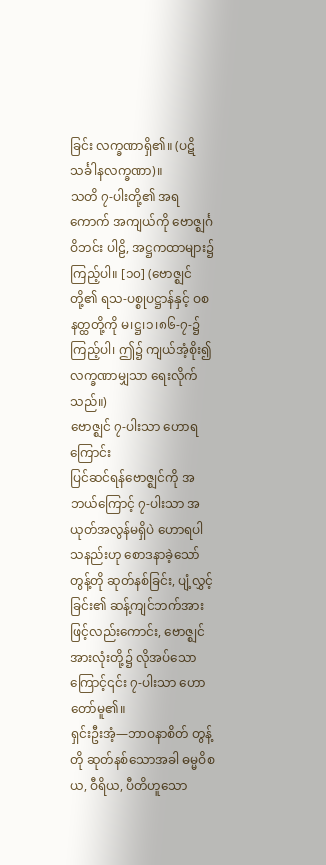ခြင်း လက္ခဏာရှိ၏။ (ပဋိသင်္ခါနလက္ခဏာ)။
သတိ ၇-ပါးတို့၏ အရကောက် အကျယ်ကို ဗောဇ္ဈင်္ဂဝိဘင်း ပါဠိ, အဋ္ဌကထာများ၌ ကြည့်ပါ။ [၁၀] (ဗောဇ္ဈင်တို့၏ ရသ-ပစ္စုပဋ္ဌာန်နှင့် ဝစနတ္ထတို့ကို မ၊ဋ္ဌ၊၁၊၈၆-၇-၌ ကြည့်ပါ၊ ဤ၌ ကျယ်အံ့စိုး၍ လက္ခဏာမျှသာ ရေးလိုက်သည်။)
ဗောဇ္ဈင် ၇-ပါးသာ ဟောရကြောင်း
ပြင်ဆင်ရန်ဗောဇ္ဈင်ကို အဘယ်ကြောင့် ၇-ပါးသာ အယုတ်အလွန်မရှိပဲ ဟောရပါသနည်းဟု စောဒနာခဲ့သော် တွန့်တို ဆုတ်နစ်ခြင်း, ပျံ့လွှင့်ခြင်း၏ ဆန့်ကျင်ဘက်အားဖြင့်လည်းကောင်း, ဗောဇ္ဈင်အားလုံးတို့၌ လိုအပ်သောကြောင့်၎င်း ၇-ပါးသာ ဟောတော်မူ၏။
ရှင်းဦးအံ့—ဘာဝနာစိတ် တွန့်တို ဆုတ်နစ်သောအခါ ဓမ္မဝိစယ, ဝီရိယ, ပီတိဟူသော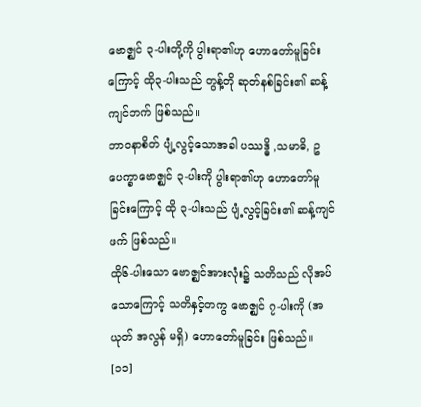ဗောဇ္ဈင် ၃-ပါးတို့ကို ပွါးရာ၏ဟု ဟောတော်မူခြင်းကြောင့် ထို၃-ပါးသည် တွန့်တို ဆုတ်နစ်ခြင်း၏ ဆန့်ကျင်ဘက် ဖြစ်သည်။
ဘာဝနာစိတ် ပျံ့လွင့်သောအခါ ပဿဒ္ဓိ ,သမာဓိ, ဥပေက္ခာဗောဇ္ဈင် ၃-ပါးကို ပွါးရာ၏ဟု ဟောတော်မူခြင်းကြောင့် ထို ၃-ပါးသည် ပျံ့လွင့်ခြင်း၏ ဆန့်ကျင်ဖက် ဖြစ်သည်။
ထို၆-ပါးသော ဗောဇ္ဈင်အားလုံး၌ သတိသည် လိုအပ်သောကြောင့် သတိနှင့်တကွ ဗောဇ္ဈင် ၇-ပါးကို (အယုတ် အလွန် မရှိ) ဟောတော်မူခြင်း ဖြစ်သည်။ [၁၁]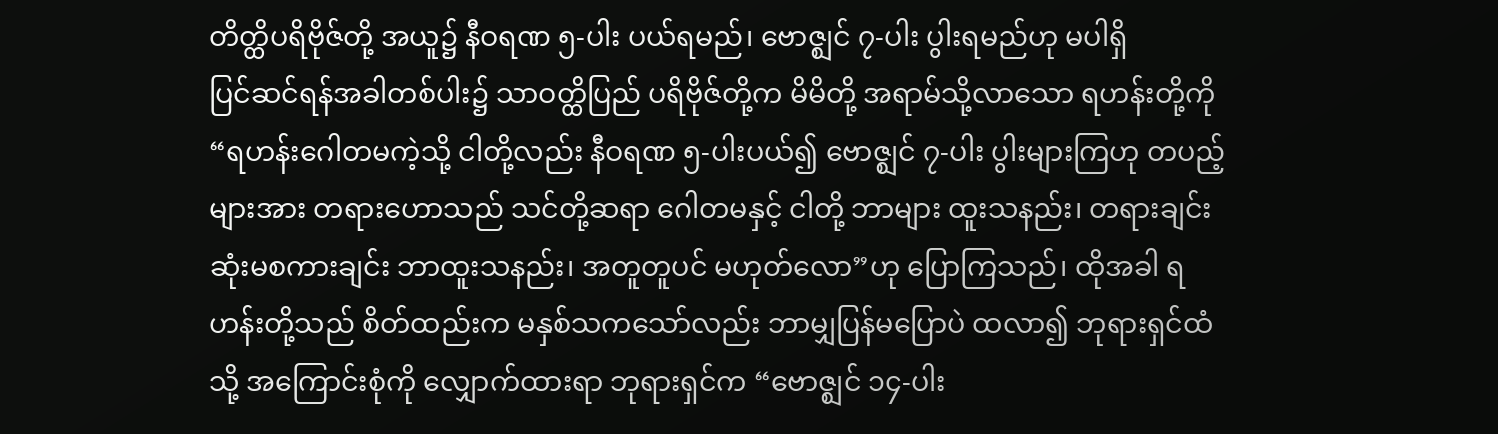တိတ္ထိပရိဗိုဇ်တို့ အယူ၌ နီဝရဏ ၅-ပါး ပယ်ရမည်၊ ဗောဇ္ဈင် ၇-ပါး ပွါးရမည်ဟု မပါရှိ
ပြင်ဆင်ရန်အခါတစ်ပါး၌ သာဝတ္ထိပြည် ပရိဗိုဇ်တို့က မိမိတို့ အရာမ်သို့လာသော ရဟန်းတို့ကို “ရဟန်းဂေါတမကဲ့သို့ ငါတို့လည်း နီဝရဏ ၅-ပါးပယ်၍ ဗောဇ္ဈင် ၇-ပါး ပွါးများကြဟု တပည့်များအား တရားဟောသည် သင်တို့ဆရာ ဂေါတမနှင့် ငါတို့ ဘာများ ထူးသနည်း၊ တရားချင်း ဆုံးမစကားချင်း ဘာထူးသနည်း၊ အတူတူပင် မဟုတ်လော”ဟု ပြောကြသည်၊ ထိုအခါ ရဟန်းတို့သည် စိတ်ထည်းက မနှစ်သကသော်လည်း ဘာမျှပြန်မပြောပဲ ထလာ၍ ဘုရားရှင်ထံသို့ အကြောင်းစုံကို လျှောက်ထားရာ ဘုရားရှင်က “ဗောဇ္ဈင် ၁၄-ပါး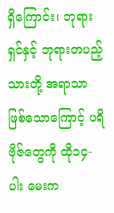ရှိကြောင်း၊ ဘုရားရှင်နှင့် ဘုရားတပည့်သားတို့ အရာသာ ဖြစ်သောကြောင့် ပရိဗိုဇ်တွေကို ထို၁၄-ပါး မေးက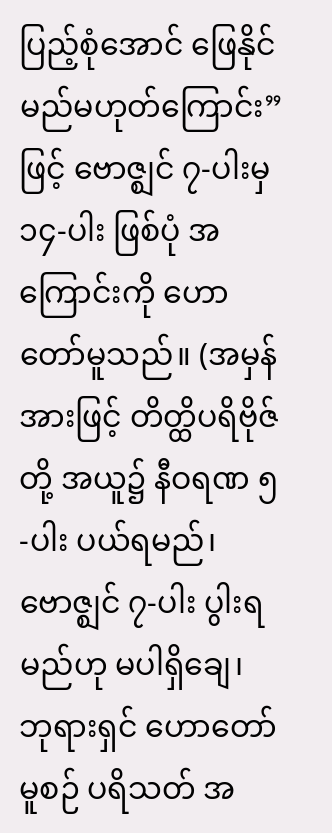ပြည့်စုံအောင် ဖြေနိုင်မည်မဟုတ်ကြောင်း”ဖြင့် ဗောဇ္ဈင် ၇-ပါးမှ ၁၄-ပါး ဖြစ်ပုံ အကြောင်းကို ဟောတော်မူသည်။ (အမှန်အားဖြင့် တိတ္ထိပရိဗိုဇ်တို့ အယူ၌ နီဝရဏ ၅-ပါး ပယ်ရမည်၊ ဗောဇ္ဈင် ၇-ပါး ပွါးရမည်ဟု မပါရှိချေ၊ ဘုရားရှင် ဟောတော်မူစဉ် ပရိသတ် အ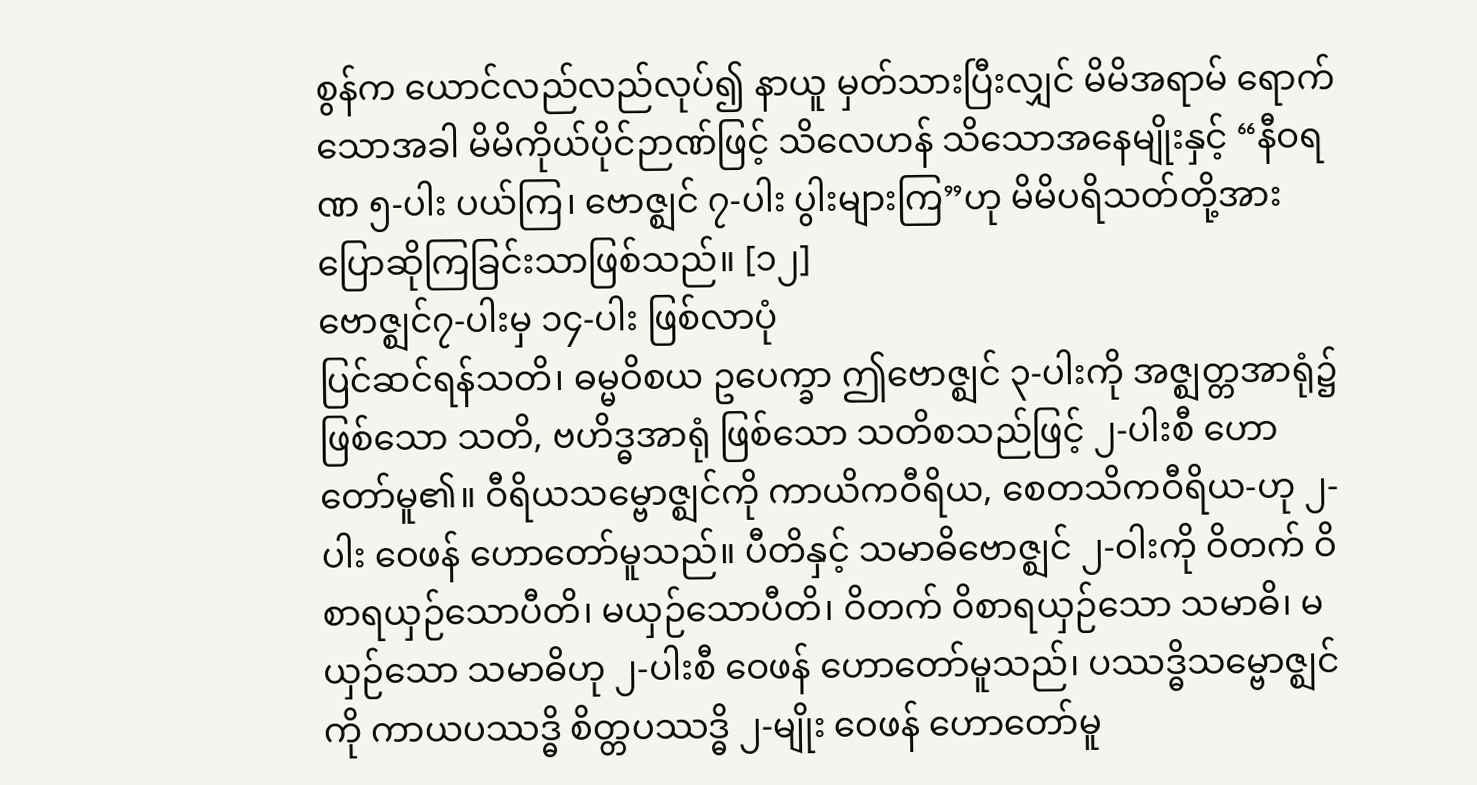စွန်က ယောင်လည်လည်လုပ်၍ နာယူ မှတ်သားပြီးလျှင် မိမိအရာမ် ရောက်သောအခါ မိမိကိုယ်ပိုင်ဉာဏ်ဖြင့် သိလေဟန် သိသောအနေမျိုးနှင့် “နီဝရဏ ၅-ပါး ပယ်ကြ၊ ဗောဇ္ဈင် ၇-ပါး ပွါးများကြ”ဟု မိမိပရိသတ်တို့အား ပြောဆိုကြခြင်းသာဖြစ်သည်။ [၁၂]
ဗောဇ္ဈင်၇-ပါးမှ ၁၄-ပါး ဖြစ်လာပုံ
ပြင်ဆင်ရန်သတိ၊ ဓမ္မဝိစယ ဥပေက္ခာ ဤဗောဇ္ဈင် ၃-ပါးကို အဇ္ဈတ္တအာရုံ၌ ဖြစ်သော သတိ, ဗဟိဒ္ဓအာရုံ ဖြစ်သော သတိစသည်ဖြင့် ၂-ပါးစီ ဟောတော်မူ၏။ ဝီရိယသမ္ဗောဇ္ဈင်ကို ကာယိကဝီရိယ, စေတသိကဝီရိယ-ဟု ၂-ပါး ဝေဖန် ဟောတော်မူသည်။ ပီတိနှင့် သမာဓိဗောဇ္ဈင် ၂-ဝါးကို ဝိတက် ဝိစာရယှဉ်သောပီတိ၊ မယှဉ်သောပီတိ၊ ဝိတက် ဝိစာရယှဉ်သော သမာဓိ၊ မယှဉ်သော သမာဓိဟု ၂-ပါးစီ ဝေဖန် ဟောတော်မူသည်၊ ပဿဒ္ဓိသမ္ဗောဇ္ဈင်ကို ကာယပဿဒ္ဓိ စိတ္တပဿဒ္ဓိ ၂-မျိုး ဝေဖန် ဟောတော်မူ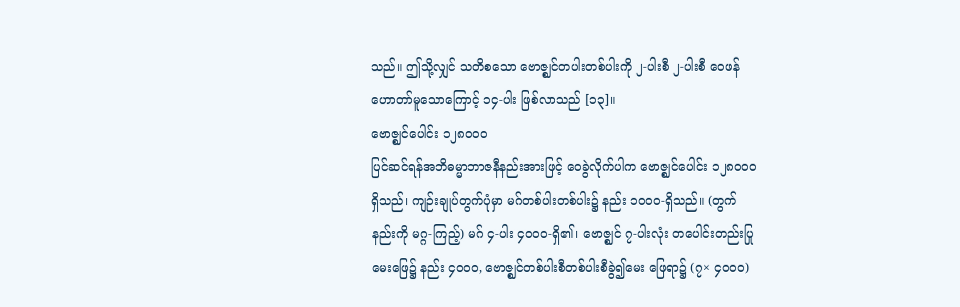သည်။ ဤသို့လျှင် သတိစသော ဗောဇ္ဈင်တပါးတစ်ပါးကို ၂-ပါးစီ ၂-ပါးစီ ဝေဖန်ဟောတာ်မူသောကြောင့် ၁၄-ပါး ဖြစ်လာသည် [၁၃]။
ဗောဇ္ဈင်ပေါင်း ၁၂၈၀၀၀
ပြင်ဆင်ရန်အဘိဓမ္မာဘာဇနီနည်းအားဖြင့် ဝေခွဲလိုက်ပါက ဗောဇ္ဈင်ပေါင်း ၁၂၈၀၀၀ ရှိသည်၊ ကျဉ်းချုပ်တွက်ပုံမှာ မဂ်တစ်ပါးတစ်ပါး၌ နည်း ၁၀၀၀-ရှိသည်။ (တွက်နည်းကို မဂ္ဂ-ကြည့်) မဂ် ၄-ပါး ၄၀၀၀-ရှိ၏၊ ဗောဇ္ဈင် ၇-ပါးလုံး တပေါင်းတည်းပြုမေးဖြေ၌ နည်း ၄၀၀၀, ဗောဇ္ဈင်တစ်ပါးစီတစ်ပါးစီခွဲ၍မေး ဖြေရာ၌ (၇× ၄၀၀၀)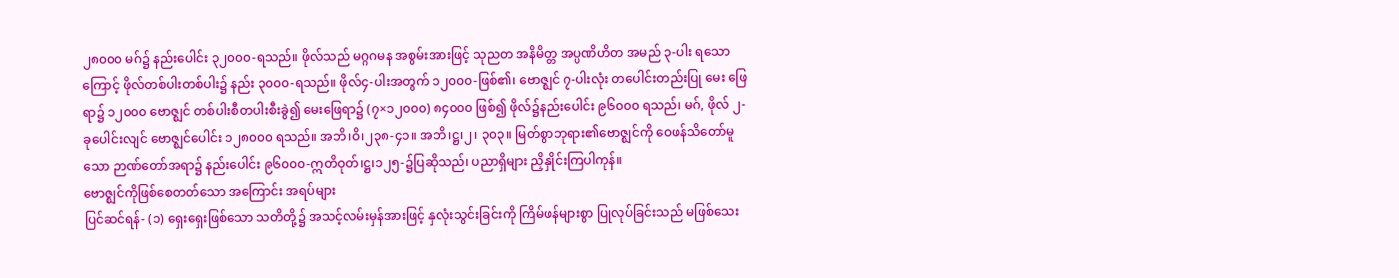၂၈၀၀၀ မဂ်၌ နည်းပေါင်း ၃၂၀၀၀-ရသည်။ ဖိုလ်သည် မဂ္ဂဂမန အစွမ်းအားဖြင့် သုညတ အနိမိတ္တ အပ္ပဏိဟိတ အမည် ၃-ပါး ရသောကြောင့် ဖိုလ်တစ်ပါးတစ်ပါး၌ နည်း ၃၀၀၀-ရသည်။ ဖိုလ်၄-ပါးအတွက် ၁၂၀၀၀-ဖြစ်၏၊ ဗောဇ္ဈင် ၇-ပါးလုံး တပေါင်းတည်းပြု မေး ဖြေရာ၌ ၁၂၀၀၀ ဗောဇ္ဈင် တစ်ပါးစီတပါးစီးခွဲ၍ မေးဖြေရာ၌ (၇×၁၂၀၀၀) ၈၄၀၀၀ ဖြစ်၍ ဖိုလ်၌နည်းပေါင်း ၉၆၀၀၀ ရသည်၊ မဂ်, ဖိုလ် ၂-ခုပေါင်းလျင် ဗောဇ္ဈင်ပေါင်း ၁၂၈၀၀၀ ရသည်။ အဘိ၊ဝိ၊၂၃၈-၄၁။ အဘိ၊ဋ္ဌ၊၂၊ ၃၀၃။ မြတ်စွာဘုရား၏ဗောဇ္ဈင်ကို ဝေဖန်သိတော်မူသော ဉာဏ်တော်အရာ၌ နည်းပေါင်း ၉၆၀၀၀-ဣတိဝုတ်၊ဋ္ဌ၊၁၂၅-၌ပြဆိုသည်၊ ပညာရှိများ ညှိနှိုင်းကြပါကုန်။
ဗောဇ္ဈင်ကိုဖြစ်စေတတ်သော အကြောင်း အရပ်များ
ပြင်ဆင်ရန်- (၁) ရှေးရှေးဖြစ်သော သတိတို့၌ အသင့်လမ်းမှန်အားဖြင့် နှလုံးသွင်းခြင်းကို ကြိမ်ဖန်များစွာ ပြုလုပ်ခြင်းသည် မဖြစ်သေး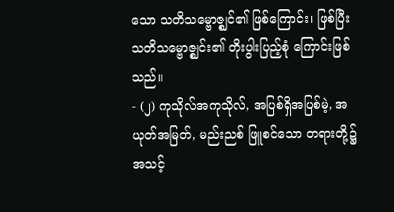သော သတိသမ္ဗောဇ္ဈင်၏ ဖြစ်ကြောင်း၊ ဖြစ်ပြီး သတိသမ္ဗောဇ္ဈင်း၏ တိုးပွါးပြည့်စုံ ကြောင်းဖြစ်သည်။
- (၂) ကုသိုလ်အကုသိုလ်, အပြစ်ရှိအပြစ်မဲ့, အယုတ်အမြတ်, မည်းညစ် ဖြူစင်သော တရားတို့၌ အသင့်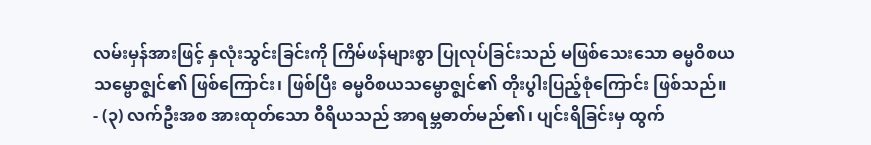လမ်းမှန်အားဖြင့် နှလုံးသွင်းခြင်းကို ကြိမ်ဖန်များစွာ ပြုလုပ်ခြင်းသည် မဖြစ်သေးသော ဓမ္မဝိစယ သမ္ဗောဇ္ဈင်၏ ဖြစ်ကြောင်း၊ ဖြစ်ပြီး ဓမ္မဝိစယသမ္ဗောဇ္ဈင်၏ တိုးပွါးပြည့်စုံကြောင်း ဖြစ်သည်။
- (၃) လက်ဦးအစ အားထုတ်သော ဝီရိယသည် အာရမ္ဘဓာတ်မည်၏၊ ပျင်းရိခြင်းမှ ထွက်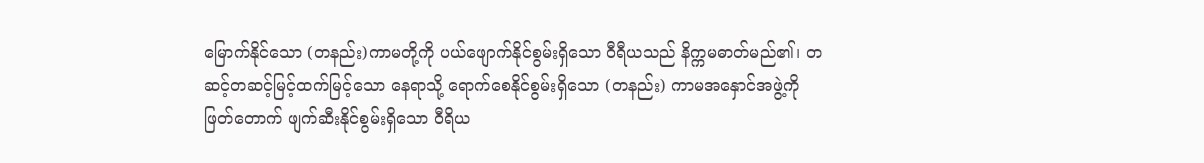မြောက်နိုင်သော (တနည်း)ကာမတို့ကို ပယ်ဖျောက်နိုင်စွမ်းရှိသော ဝီရီယသည် နိက္ကမဓာတ်မည်၏၊ တဆင့်တဆင့်မြင့်ထက်မြင့်သော နေရာသို့ ရောက်စေနိုင်စွမ်းရှိသော (တနည်း) ကာမအနှောင်အဖွဲ့ကို ဖြတ်တောက် ဖျက်ဆီးနိုင်စွမ်းရှိသော ဝီရိယ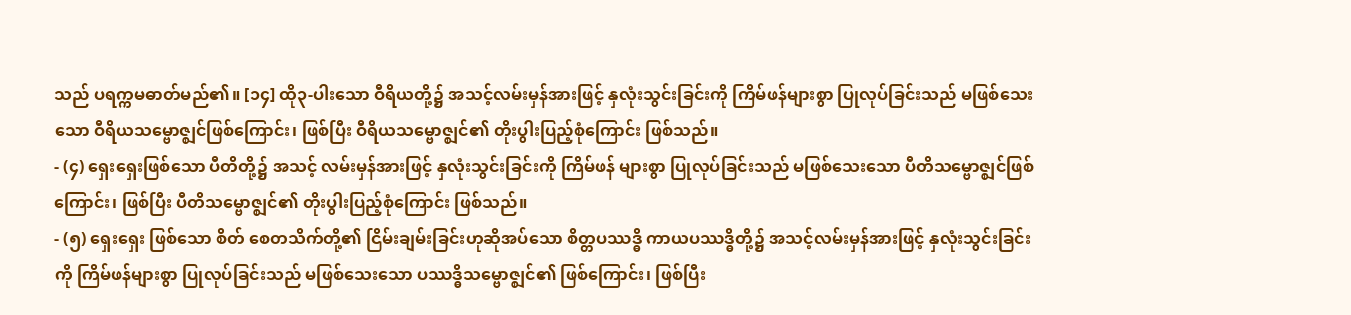သည် ပရက္ကမဓာတ်မည်၏။ [၁၄] ထို၃-ပါးသော ဝီရိယတို့၌ အသင့်လမ်းမှန်အားဖြင့် နှလုံးသွင်းခြင်းကို ကြိမ်ဖန်များစွာ ပြုလုပ်ခြင်းသည် မဖြစ်သေးသော ဝီရိယသမ္ဗောဇ္ဈင်ဖြစ်ကြောင်း၊ ဖြစ်ပြီး ဝီရိယသမ္ဗောဇ္ဈင်၏ တိုးပွါးပြည့်စုံကြောင်း ဖြစ်သည်။
- (၄) ရှေးရှေးဖြစ်သော ပီတိတို့၌ အသင့် လမ်းမှန်အားဖြင့် နှလုံးသွင်းခြင်းကို ကြိမ်ဖန် များစွာ ပြုလုပ်ခြင်းသည် မဖြစ်သေးသော ပီတိသမ္ဗောဇ္ဈင်ဖြစ်ကြောင်း၊ ဖြစ်ပြီး ပီတိသမ္ဗောဇ္ဈင်၏ တိုးပွါးပြည့်စုံကြောင်း ဖြစ်သည်။
- (၅) ရှေးရှေး ဖြစ်သော စိတ် စေတသိက်တို့၏ ငြိမ်းချမ်းခြင်းဟုဆိုအပ်သော စိတ္တပဿဒ္ဓိ ကာယပဿဒ္ဓိတို့၌ အသင့်လမ်းမှန်အားဖြင့် နှလုံးသွင်းခြင်းကို ကြိမ်ဖန်များစွာ ပြုလုပ်ခြင်းသည် မဖြစ်သေးသော ပဿဒ္ဓိသမ္ဗောဇ္ဈင်၏ ဖြစ်ကြောင်း၊ ဖြစ်ပြီး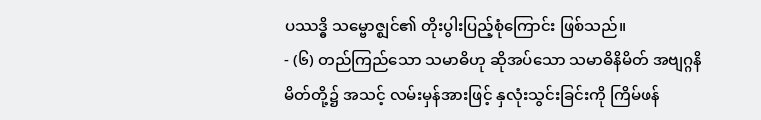ပဿဒ္ဓိ သမ္ဗောဇ္ဈင်၏ တိုးပွါးပြည့်စုံကြောင်း ဖြစ်သည်။
- (၆) တည်ကြည်သော သမာဓိဟု ဆိုအပ်သော သမာဓိနိမိတ် အဗျဂ္ဂနိမိတ်တို့၌ အသင့် လမ်းမှန်အားဖြင့် နှလုံးသွင်းခြင်းကို ကြိမ်ဖန်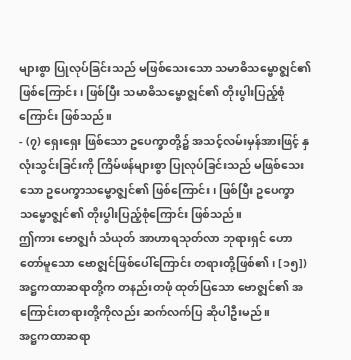များစွာ ပြုလုပ်ခြင်းသည် မဖြစ်သေးသော သမာဓိသမ္ဗောဇ္ဈင်၏ ဖြစ်ကြောင်း၊ ဖြစ်ပြီး သမာဓိသမ္ဗောဇ္ဈင်၏ တိုးပွါးပြည့်စုံကြောင်း ဖြစ်သည်။
- (၇) ရှေးရှေး ဖြစ်သော ဥပေက္ခာတို့၌ အသင့်လမ်းမှန်အားဖြင့် နှလုံးသွင်းခြင်းကို ကြိမ်ဖန်များစွာ ပြုလုပ်ခြင်းသည် မဖြစ်သေးသော ဥပေက္ခာသမ္ဗောဇ္ဈင်၏ ဖြစ်ကြောင်း၊ ဖြစ်ပြီး ဥပေက္ခာသမ္ဗောဇ္ဈင်၏ တိုးပွါးပြည့်စုံကြောင်း ဖြစ်သည်။
ဤကား ဗောဇ္ဈင်္ဂ သံယုတ် အာဟာရသုတ်လာ ဘုရားရှင် ဟောတော်မူသော ဗောဇ္ဈင်ဖြစ်ပေါ်ကြောင်း တရားတို့ဖြစ်၏၊ [၁၅]) အဋ္ဌကထာဆရာတို့က တနည်းတဖုံ ထုတ်ပြသော ဗောဇ္ဈင်၏ အကြောင်းတရားတို့ကိုလည်း ဆက်လက်ပြ ဆိုပါဦးမည်။
အဋ္ဌကထာဆရာ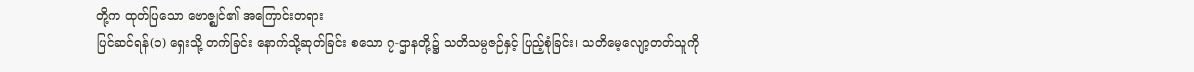တို့က ထုတ်ပြသော ဗောဇ္ဈင်၏ အကြောင်းတရား
ပြင်ဆင်ရန်(၁) ရှေးသို့ တက်ခြင်း နောက်သို့ဆုတ်ခြင်း စသော ၇-ဌာနတို့၌ သတိသမ္ပဇဉ်နှင့် ပြည့်စုံခြင်း၊ သတိမေ့လျော့တတ်သူကို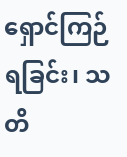ရှောင်ကြဉ်ရခြင်း၊ သတိ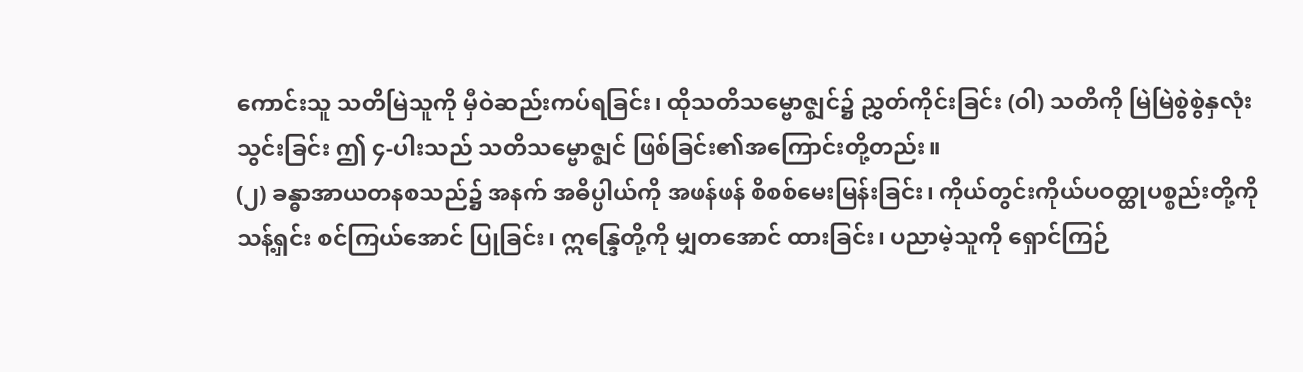ကောင်းသူ သတိမြဲသူကို မှီဝဲဆည်းကပ်ရခြင်း၊ ထိုသတိသမ္ဗောဇ္ဈင်၌ ညွှတ်ကိုင်းခြင်း (ဝါ) သတိကို မြဲမြဲစွဲစွဲနှလုံးသွင်းခြင်း ဤ ၄-ပါးသည် သတိသမ္ဗောဇ္ဈင် ဖြစ်ခြင်း၏အကြောင်းတို့တည်း။
(၂) ခန္ဓာအာယတနစသည်၌ အနက် အဓိပ္ပါယ်ကို အဖန်ဖန် စိစစ်မေးမြန်းခြင်း၊ ကိုယ်တွင်းကိုယ်ပဝတ္ထုပစ္စည်းတို့ကို သန့်ရှင်း စင်ကြယ်အောင် ပြုခြင်း၊ ဣန္ဒြေတို့ကို မျှတအောင် ထားခြင်း၊ ပညာမဲ့သူကို ရှောင်ကြဉ်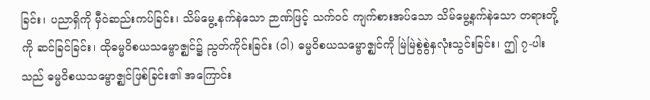ခြင်း၊ ပညာရှိကို မှီဝဲဆည်းကပ်ခြင်း၊ သိမ်မွေ့ နက်နဲသော ဉာဏ်ဖြင့် သက်ဝင် ကျက်စားအပ်သော သိမ်မွေ့နက်နဲသော တရားတို့ကို ဆင်ခြင်ခြင်း၊ ထိုဓမ္မဝိစယသမ္ဗောဇ္ဈင်၌ ညွတ်ကိုင်းခြင်း (ဝါ) ဓမ္မဝိစယသမ္ဗောဇ္ဈင်ကို မြဲမြဲစွဲစွဲနှလုံးသွင်းခြင်း၊ ဤ ၇-ပါးသည် ဓမ္မဝိစယသမ္ဗောဇ္ဈင်ဖြစ်ခြင်း၏ အကြောင်း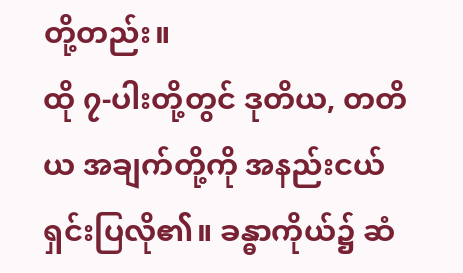တို့တည်း။
ထို ၇-ပါးတို့တွင် ဒုတိယ, တတိယ အချက်တို့ကို အနည်းငယ်ရှင်းပြလို၏။ ခန္ဓာကိုယ်၌ ဆံ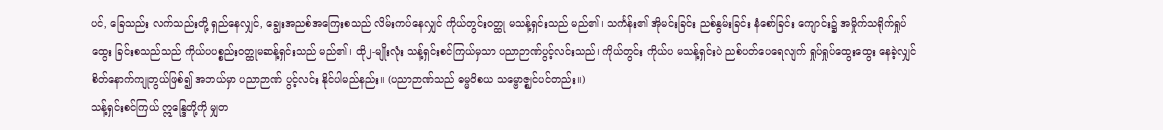ပင်, ခြေသည်း လက်သည်းတို့ ရှည်နေလျှင်, ချွေးအညစ်အကြေးစသည် လိမ်းကပ်နေလျှင် ကိုယ်တွင်းဝတ္ထု မသန့်ရှင်းသည် မည်၏၊ သင်္ကန်း၏ အိုမင်းခြင်း ညစ်နွမ်းခြင်း နံစော်ခြင်း ကျောင်း၌ အမှိုက်သရိုက်ရှုပ်ထွေး ခြင်းစသည်သည် ကိုယ်ပပစ္စည်းဝတ္ထုမဆန့်ရှင်းသည် မည်၏၊ ထို၂-မျိုးလုံး သန့်ရှင်းစင်ကြယ်မှသာ ပညာဉာဏ်ပွင့်လင်းသည်၊ ကိုယ်တွင်း ကိုယ်ပ မသန့်ရှင်းပဲ ညစ်ပတ်ပေရေလျက် ရှုပ်ရှုပ်ထွေးထွေး နေခဲ့လျှင် စိတ်နောက်ကျုဘွယ်ဖြစ်၍ အဘယ်မှာ ပညာဉာဏ် ပွင့်လင်း နိုင်ပါမည်နည်း။ (ပညာဉာဏ်သည် ဓမ္မဝိစယ သမ္ဗောဇ္ဈင်ပင်တည်း။)
သန့်ရှင်းစင်ကြယ် ဣန္ဒြေတို့ကို မျှတ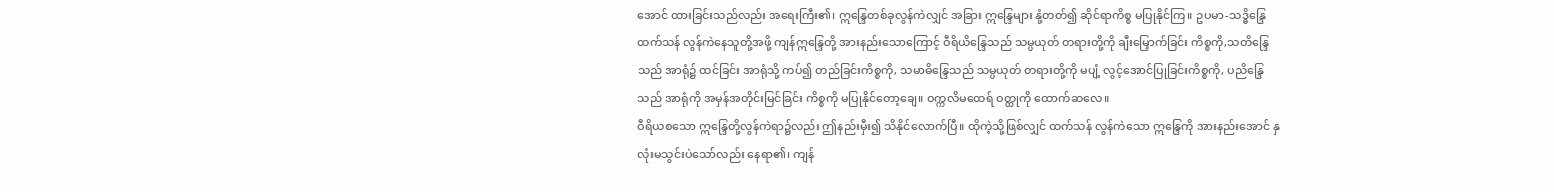အောင် ထားခြင်းသည်လည်း အရေးကြီး၏၊ ဣန္ဒြေတစ်ခုလွန်ကဲလျှင် အခြား ဣန္ဒြေများ နုံ့တတ်၍ ဆိုင်ရာကိစ္စ မပြုနိုင်ကြ။ ဥပမာ-သဒ္ဓိန္ဒြေ ထက်သန် လွန်ကဲနေသူတို့အဖို့ ကျန်ဣန္ဒြေတို့ အားနည်းသောကြောင့် ဝီရိယိန္ဒြေသည် သမ္ပယုတ် တရားတို့ကို ချီးမြှောက်ခြင်း ကိစ္စကို,သတိန္ဒြေသည် အာရုံ၌ ထင်ခြင်း အာရုံသို့ ကပ်၍ တည်ခြင်းကိစ္စကို, သမာဓိန္ဒြေသည် သမ္ပယုတ် တရားတို့ကို မပျံ့ လွင့်အောင်ပြုခြင်းကိစ္စကို, ပညိန္ဒြေသည် အာရုံကို အမှန်အတိုင်းမြင်ခြင်း ကိစ္စကို မပြုနိုင်တော့ချေ။ ဝက္ကလိမထေရ် ဝတ္ထုကို ထောက်ဆလေ။
ဝီရိယစသော ဣန္ဒြေတို့လွန်ကဲရာ၌လည်း ဤနည်းမှီး၍ သိနိုင်လောက်ပြီ။ ထိုကဲ့သို့ဖြစ်လျှင် ထက်သန် လွန်ကဲသော ဣန္ဒြေကို အားနည်းအောင် နှလုံးမသွင်းပဲသော်လည်း နေရာ၏၊ ကျန်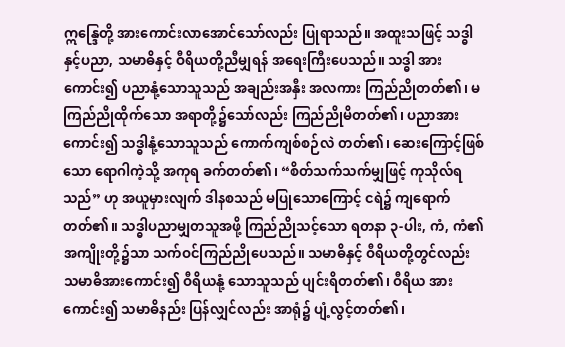ဣန္ဒြေတို့ အားကောင်းလာအောင်သော်လည်း ပြုရာသည်။ အထူးသဖြင့် သဒ္ဓါနှင့်ပညာ, သမာဓိနှင့် ဝီရိယတို့ညီမျှရန် အရေးကြီးပေသည်။ သဒ္ဓါ အားကောင်း၍ ပညာနုံ့သောသူသည် အချည်းအနှီး အလကား ကြည်ညိုတတ်၏၊ မကြည်ညိုထိုက်သော အရာတို့၌သော်လည်း ကြည်ညိုမိတတ်၏၊ ပညာအားကောင်း၍ သဒ္ဓါနုံ့သောသူသည် ကောက်ကျစ်စဉ်လဲ တတ်၏၊ ဆေးကြောင့်ဖြစ်သော ရောဂါကဲ့သို့ အကုရ ခက်တတ်၏၊ “စိတ်သက်သက်မျှဖြင့် ကုသိုလ်ရသည်” ဟု အယူမှားလျက် ဒါနစသည် မပြုသောကြောင့် ငရဲ၌ ကျရောက်တတ်၏။ သဒ္ဓါပညာမျှတသူအဖို့ ကြည်ညိုသင့်သော ရတနာ ၃-ပါး, ကံ, ကံ၏အကျိုးတို့၌သာ သက်ဝင်ကြည်ညိုပေသည်။ သမာဓိနှင့် ဝီရိယတို့တွင်လည်း သမာဓိအားကောင်း၍ ဝီရိယနုံ့ သောသူသည် ပျင်းရိတတ်၏၊ ဝီရိယ အားကောင်း၍ သမာဓိနည်း ပြန်လျှင်လည်း အာရုံ၌ ပျံ့လွင့်တတ်၏၊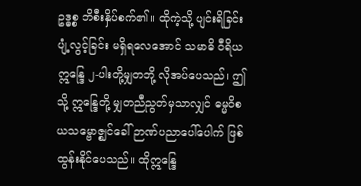ဥဒ္ဓစ္စ ဘိစီးနှိပ်စက်၏။ ထိုကဲ့သို့ ပျင်းရိခြင်း ပျံ့လွင့်ခြင်း မရှိရလေအောင် သမာဓိ ဝီရိယ ဣန္ဒြေ ၂-ပါးတို့မျှတဘို့ လိုအပ်ပေသည်၊ ဤသို့ ဣန္ဒြေတို့ မျှတညီညွတ်မှသာလျှင် ဓမ္မဝိစယသမ္ဗောဇ္ဈင်ခေါ် ဉာဏ်ပညာပေါ်ပေါက် ဖြစ်ထွန်းနိုင်ပေသည်။ ထိုဣန္ဒြေ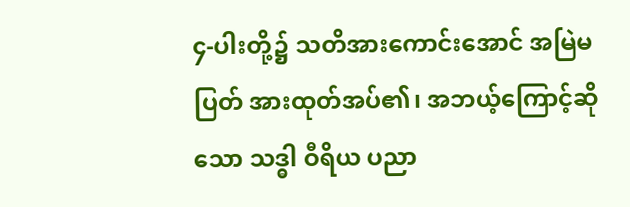၄-ပါးတို့၌ သတိအားကောင်းအောင် အမြဲမပြတ် အားထုတ်အပ်၏၊ အဘယ့်ကြောင့်ဆိုသော သဒ္ဓါ ဝီရိယ ပညာ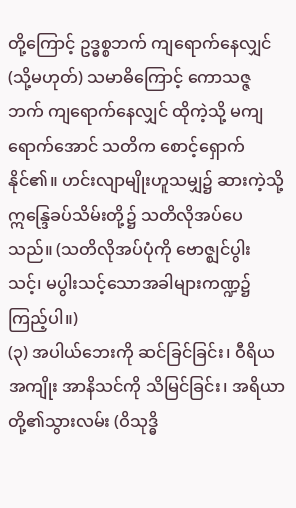တို့ကြောင့် ဥဒ္ဓစ္စဘက် ကျရောက်နေလျှင် (သို့မဟုတ်) သမာဓိကြောင့် ကောသဇ္ဇဘက် ကျရောက်နေလျှင် ထိုကဲ့သို့ မကျရောက်အောင် သတိက စောင့်ရှောက်နိုင်၏။ ဟင်းလျာမျိုးဟူသမျှ၌ ဆားကဲ့သို့ ဣန္ဒြေခပ်သိမ်းတို့၌ သတိလိုအပ်ပေသည်။ (သတိလိုအပ်ပုံကို ဗောဇ္ဈင်ပွါးသင့်၊ မပွါးသင့်သောအခါများကဏ္ဍ၌ ကြည့်ပါ။)
(၃) အပါယ်ဘေးကို ဆင်ခြင်ခြင်း၊ ဝီရိယအကျိုး အာနိသင်ကို သိမြင်ခြင်း၊ အရိယာတို့၏သွားလမ်း (ဝိသုဒ္ဓိ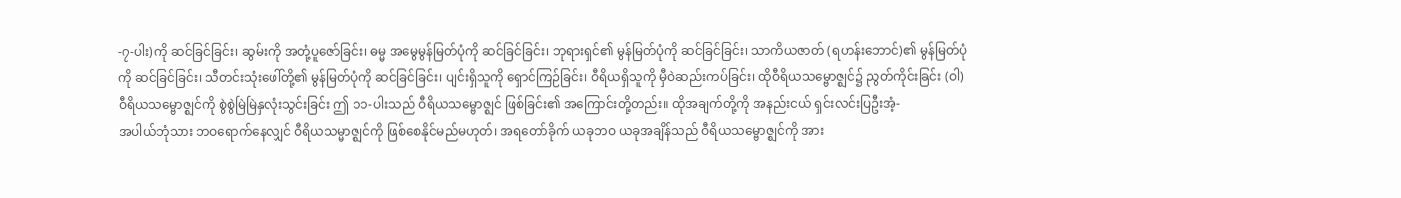-၇-ပါး)ကို ဆင်ခြင်ခြင်း၊ ဆွမ်းကို အတုံ့ပူဇော်ခြင်း၊ ဓမ္မ အမွေမွန်မြတ်ပုံကို ဆင်ခြင်ခြင်း၊ ဘုရားရှင်၏ မွန်မြတ်ပုံကို ဆင်ခြင်ခြင်း၊ သာကိယဇာတ် (ရဟန်းဘောင်)၏ မွန်မြတ်ပုံကို ဆင်ခြင်ခြင်း၊ သီတင်းသုံးဖေါ်တို့၏ မွန်မြတ်ပုံကို ဆင်ခြင်ခြင်း၊ ပျင်းရှိသူကို ရှောင်ကြဉ်ခြင်း၊ ဝီရိယရှိသူကို မှီဝဲဆည်းကပ်ခြင်း၊ ထိုဝီရိယသမ္ဗောဇ္ဈင်၌ ညွတ်ကိုင်းခြင်း (ဝါ) ဝီရိယသမ္ဗောဇ္ဈင်ကို စွဲစွဲမြဲမြဲနှလုံးသွင်းခြင်း ဤ ၁၁-ပါးသည် ဝီရိယသမ္ဗောဇ္ဈင် ဖြစ်ခြင်း၏ အကြောင်းတို့တည်း။ ထိုအချက်တို့ကို အနည်းငယ် ရှင်းလင်းပြဦးအံ့-
အပါယ်ဘုံသား ဘဝရောက်နေလျှင် ဝီရိယသမ္မာဇ္ဈင်ကို ဖြစ်စေနိုင်မည်မဟုတ်၊ အရတော်ခိုက် ယခုဘဝ ယခုအချိန်သည် ဝီရိယသမ္ဗောဇ္ဈင်ကို အား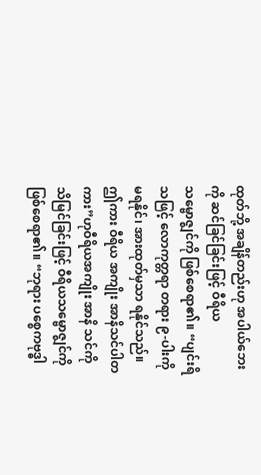ထုတ်ဘို့ အချိန်တည်းဟု အပါယ်ဘေးကို ဆင်ခြင်ခြင်းဖြင့် ဝီရိယသမ္ဗောဇ္ဈင်ကို ဖြစ်စေရာ၏။ “ပျင်းရိသဖြင့် လောကုတ္တရာ တရား ၉-ပါးကို မရနိုင်၊ အားထုတ်မှသာ ရနိုင်သည်။ ဤကား ဝီရိယ အကျိုး အာနိသင်ပါတကား”ဟုဝီရိယအကျိုး အာနိ သင်ကို သိမြင်ခြင်းဖြင့် ဝီရိယသမ္ဗောဇ္ဈင်ကို ဖြစ်စေရာ၏။ “ဘုရား ပစ္စေကဗုဒ္ဓါ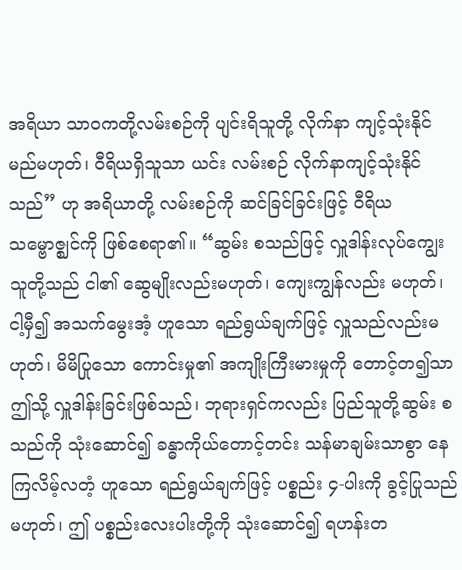အရိယာ သာဝကတို့လမ်းစဉ်ကို ပျင်းရိသူတို့ လိုက်နာ ကျင့်သုံးနိုင်မည်မဟုတ်၊ ဝီရိယရှိသူသာ ယင်း လမ်းစဉ် လိုက်နာကျင့်သုံးနိုင်သည်” ဟု အရိယာတို့ လမ်းစဉ်ကို ဆင်ခြင်ခြင်းဖြင့် ဝီရိယသမ္ဗောဇ္ဈင်ကို ဖြစ်စေရာ၏။ “ဆွမ်း စသည်ဖြင့် လှူဒါန်းလုပ်ကျွေးသူတို့သည် ငါ၏ ဆွေမျိုးလည်းမဟုတ်၊ ကျေးကျွန်လည်း မဟုတ်၊ ငါ့မှီ၍ အသက်မွေးအံ့ ဟူသော ရည်ရွယ်ချက်ဖြင့် လှူသည်လည်းမဟုတ်၊ မိမိပြုသော ကောင်းမှု၏ အကျိုးကြီးမားမှုကို တောင့်တ၍သာ ဤသို့ လှူဒါန်းခြင်းဖြစ်သည်၊ ဘုရားရှင်ကလည်း ပြည်သူတို့ဆွမ်း စသည်ကို သုံးဆောင်၍ ခန္ဓာကိုယ်တောင့်တင်း သန်မာချမ်းသာစွာ နေကြလိမ့်လတံ့ ဟူသော ရည်ရွယ်ချက်ဖြင့် ပစ္စည်း ၄-ပါးကို ခွင့်ပြုသည်မဟုတ်၊ ဤ ပစ္စည်းလေးပါးတို့ကို သုံးဆောင်၍ ရဟန်းတ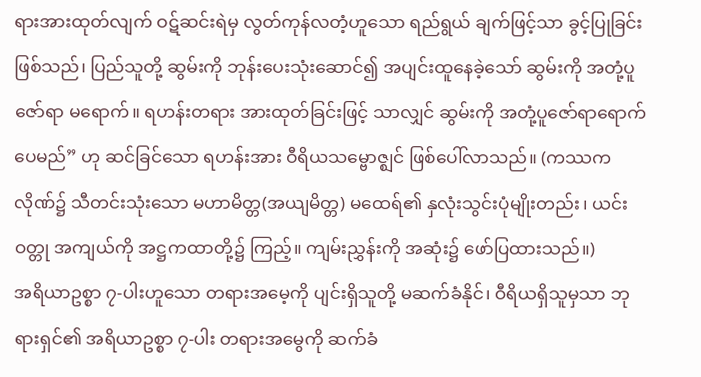ရားအားထုတ်လျက် ဝဋ်ဆင်းရဲမှ လွတ်ကုန်လတံ့ဟူသော ရည်ရွယ် ချက်ဖြင့်သာ ခွင့်ပြုခြင်း ဖြစ်သည်၊ ပြည်သူတို့ ဆွမ်းကို ဘုန်းပေးသုံးဆောင်၍ အပျင်းထူနေခဲ့သော် ဆွမ်းကို အတုံ့ပူဇော်ရာ မရောက်။ ရဟန်းတရား အားထုတ်ခြင်းဖြင့် သာလျှင် ဆွမ်းကို အတုံ့ပူဇော်ရာရောက် ပေမည်” ဟု ဆင်ခြင်သော ရဟန်းအား ဝီရိယသမ္ဗောဇ္ဈင် ဖြစ်ပေါ်လာသည်။ (ကဿကလိုဏ်၌ သီတင်းသုံးသော မဟာမိတ္တ(အယျမိတ္တ) မထေရ်၏ နှလုံးသွင်းပုံမျိုးတည်း၊ ယင်းဝတ္တု အကျယ်ကို အဋ္ဌကထာတို့၌ ကြည့်။ ကျမ်းညွှန်းကို အဆုံး၌ ဖော်ပြထားသည်။)
အရိယာဥစ္စာ ၇-ပါးဟူသော တရားအမေ့ကို ပျင်းရှိသူတို့ မဆက်ခံနိုင်၊ ဝီရိယရှိသူမှသာ ဘုရားရှင်၏ အရိယာဥစ္စာ ၇-ပါး တရားအမွေကို ဆက်ခံ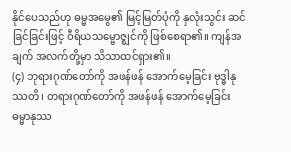နိုင်ပေသည်ဟု ဓမ္မအမွေ၏ မြင့်မြတ်ပုံကို နှလုံးသွင်း ဆင်ခြင်ခြင်းဖြင့် ဝီရိယသမ္ဗောဇ္ဈင်ကို ဖြစ်စေရာ၏။ ကျန်အချက် အလက်တို့မှာ သိသာထင်ရှား၏။
(၄) ဘုရားဂုဏ်တော်ကို အဖန်ဖန် အောက်မေ့ခြင်း ဗုဒ္ဓါနုဿတိ၊ တရားဂုဏ်တော်ကို အဖန်ဖန် အောက်မေ့ခြင်း ဓမ္မာနုဿ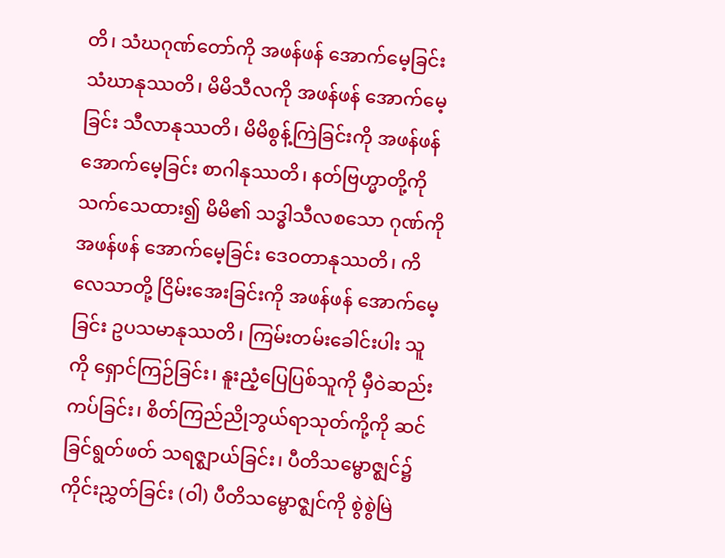တိ၊ သံဃဂုဏ်တော်ကို အဖန်ဖန် အောက်မေ့ခြင်း သံဃာနုဿတိ၊ မိမိသီလကို အဖန်ဖန် အောက်မေ့ခြင်း သီလာနုဿတိ၊ မိမိစွန့်ကြဲခြင်းကို အဖန်ဖန်အောက်မေ့ခြင်း စာဂါနုဿတိ၊ နတ်ဗြဟ္မာတို့ကို သက်သေထား၍ မိမိ၏ သဒ္ဓါသီလစသော ဂုဏ်ကို အဖန်ဖန် အောက်မေ့ခြင်း ဒေဝတာနုဿတိ၊ ကိလေသာတို့ ငြိမ်းအေးခြင်းကို အဖန်ဖန် အောက်မေ့ခြင်း ဥပသမာနုဿတိ၊ ကြမ်းတမ်းခေါင်းပါး သူကို ရှောင်ကြဉ်ခြင်း၊ နူးညံ့ပြေပြစ်သူကို မှီဝဲဆည်းကပ်ခြင်း၊ စိတ်ကြည်ညိုဘွယ်ရာသုတ်ကို့ကို ဆင်ခြင်ရွတ်ဖတ် သရဇ္ဈာယ်ခြင်း၊ ပီတိသမ္ဗောဇ္ဈင်၌ ကိုင်းညွှတ်ခြင်း (ဝါ) ပီတိသမ္ဗောဇ္ဈင်ကို စွဲစွဲမြဲ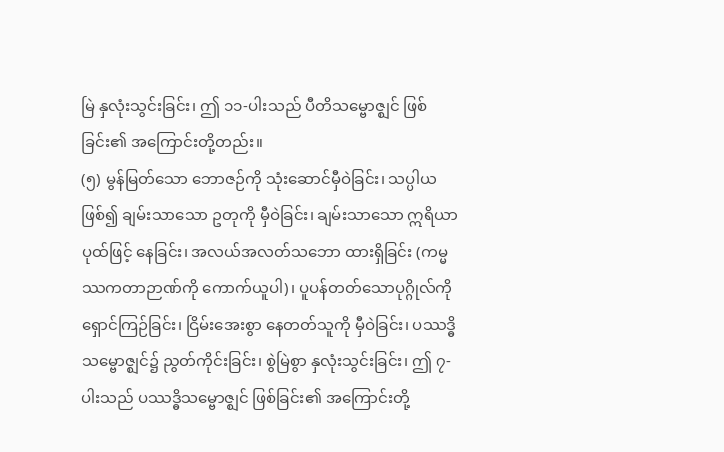မြဲ နှလုံးသွင်းခြင်း၊ ဤ ၁၁-ပါးသည် ပီတိသမ္ဗောဇ္ဈင် ဖြစ်ခြင်း၏ အကြောင်းတို့တည်း။
(၅) မွန်မြတ်သော ဘောဇဉ်ကို သုံးဆောင်မှီဝဲခြင်း၊ သပ္ပါယဖြစ်၍ ချမ်းသာသော ဥတုကို မှီဝဲခြင်း၊ ချမ်းသာသော ဣရိယာပုထ်ဖြင့် နေခြင်း၊ အလယ်အလတ်သဘော ထားရှိခြင်း (ကမ္မဿကတာဉာဏ်ကို ကောက်ယူပါ)၊ ပူပန်တတ်သောပုဂ္ဂိုလ်ကို ရှောင်ကြဉ်ခြင်း၊ ငြိမ်းအေးစွာ နေတတ်သူကို မှီဝဲခြင်း၊ ပဿဒ္ဓိသမ္ဗောဇ္ဈင်၌ ညွတ်ကိုင်းခြင်း၊ စွဲမြဲစွာ နှလုံးသွင်းခြင်း၊ ဤ ၇-ပါးသည် ပဿဒ္ဓိသမ္ဗောဇ္ဈင် ဖြစ်ခြင်း၏ အကြောင်းတို့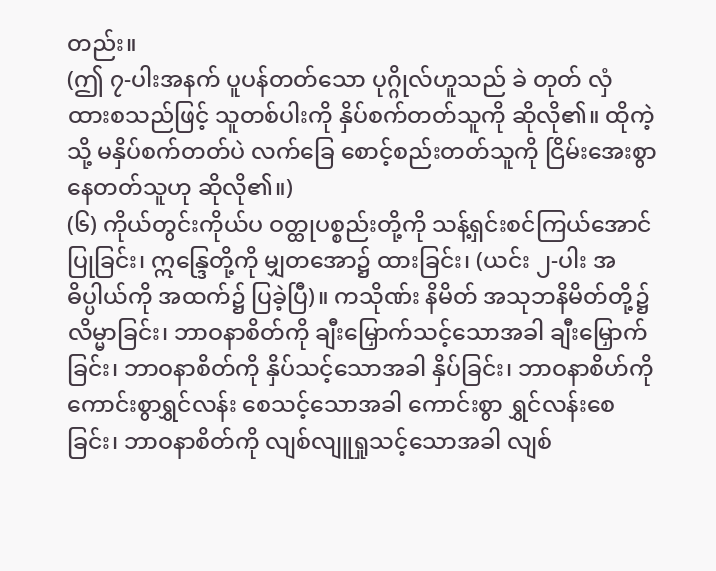တည်း။
(ဤ ၇-ပါးအနက် ပူပန်တတ်သော ပုဂ္ဂိုလ်ဟူသည် ခဲ တုတ် လှံ ထားစသည်ဖြင့် သူတစ်ပါးကို နှိပ်စက်တတ်သူကို ဆိုလို၏။ ထိုကဲ့သို့ မနှိပ်စက်တတ်ပဲ လက်ခြေ စောင့်စည်းတတ်သူကို ငြိမ်းအေးစွာ နေတတ်သူဟု ဆိုလို၏။)
(၆) ကိုယ်တွင်းကိုယ်ပ ဝတ္ထုပစ္စည်းတို့ကို သန့်ရှင်းစင်ကြယ်အောင် ပြုခြင်း၊ ဣန္ဒြေတို့ကို မျှတအော၌ ထားခြင်း၊ (ယင်း ၂-ပါး အဓိပ္ပါယ်ကို အထက်၌ ပြခဲ့ပြီ)။ ကသိုဏ်း နိမိတ် အသုဘနိမိတ်တို့၌ လိမ္မာခြင်း၊ ဘာဝနာစိတ်ကို ချီးမြှောက်သင့်သောအခါ ချီးမြှောက်ခြင်း၊ ဘာဝနာစိတ်ကို နှိပ်သင့်သောအခါ နှိပ်ခြင်း၊ ဘာဝနာစိဟ်ကို ကောင်းစွာရွှင်လန်း စေသင့်သောအခါ ကောင်းစွာ ရွှင်လန်းစေခြင်း၊ ဘာဝနာစိတ်ကို လျစ်လျူရှုသင့်သောအခါ လျစ်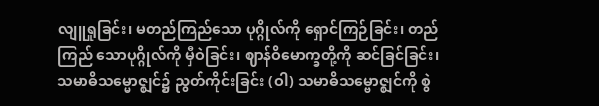လျူရှုခြင်း၊ မတည်ကြည်သော ပုဂ္ဂိုလ်ကို ရှောင်ကြဉ်ခြင်း၊ တည်ကြည် သောပုဂ္ဂိုလ်ကို မှီဝဲခြင်း၊ ဈာန်ဝိမောက္ခတို့ကို ဆင်ခြင်ခြင်း၊ သမာဓိသမ္မောဇ္ဈင်၌ ညွတ်ကိုင်းခြင်း (ဝါ) သမာဓိသမ္ဗောဇ္ဈင်ကို စွဲ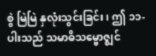စွဲ မြဲမြဲ နှလုံးသွင်းခြင်း၊ ဤ ၁၁-ပါးသည် သမာဓိသမ္ဗောဇ္ဈင်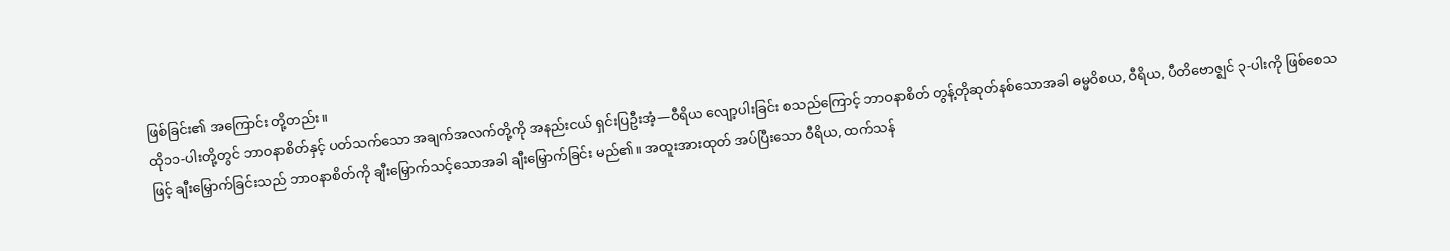ဖြစ်ခြင်း၏ အကြောင်း တို့တည်း။
ထို၁၁-ပါးတို့တွင် ဘာဝနာစိတ်နှင့် ပတ်သက်သော အချက်အလက်တို့ကို အနည်းငယ် ရှင်းပြဦးအံ့—ဝီရိယ လျော့ပါးခြင်း စသည်ကြောင့် ဘာဝနာစိတ် တွန့်တိုဆုတ်နစ်သောအခါ ဓမ္မဝိစယ, ဝီရိယ, ပီတိဗောဇ္ဈင် ၃-ပါးကို ဖြစ်စေသဖြင့် ချီးမြှောက်ခြင်းသည် ဘာဝနာစိတ်ကို ချီးမြှောက်သင့်သောအခါ ချီးမြှောက်ခြင်း မည်၏။ အထူးအားထုတ် အပ်ပြီးသော ဝီရိယ, ထက်သန်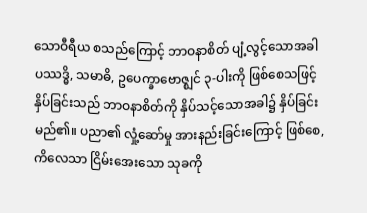သောဝီရီယ စသည်ကြောင့် ဘာဝနာစိတ် ပျံ့လွင့်သောအခါ ပဿဒ္ဓိ, သမာဓိ, ဥပေက္ခာဗောဇ္ဈင် ၃-ပါးကို ဖြစ်စေသဖြင့် နှိပ်ခြင်းသည် ဘာဝနာစိတ်ကို နှိပ်သင့်သောအခါ၌ နှိပ်ခြင်းမည်၏။ ပညာ၏ လှုံ့ဆော်မှု အားနည်းခြင်းကြောင့် ဖြစ်စေ, ကိလေသာ ငြိမ်းအေးသော သုခကို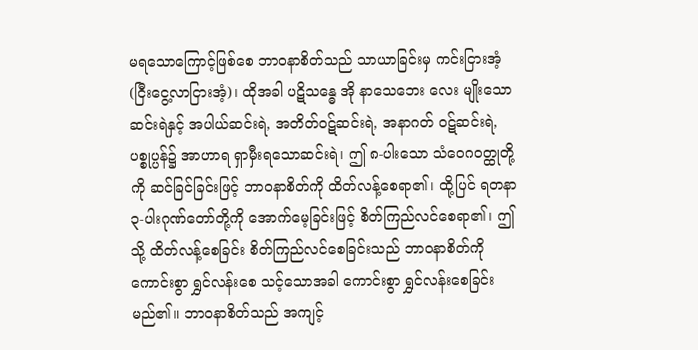မရသောကြောင့်ဖြစ်စေ ဘာဝနာစိတ်သည် သာယာခြင်းမှ ကင်းငြားအံ့ (ငြီးငွေ့လာငြားအံ့)၊ ထိုအခါ ပဋိသန္ဓေ အို နာသေဘေး လေး မျိုးသော ဆင်းရဲနှင့် အပါယ်ဆင်းရဲ, အတိတ်ဝဋ်ဆင်းရဲ, အနာဂတ် ဝဋ်ဆင်းရဲ, ပစ္စုပ္ပန်၌ အာဟာရ ရှာမှီးရသောဆင်းရဲ၊ ဤ ၈-ပါးသော သံဝေဂဝတ္ထုတို့ကို ဆင်ခြင်ခြင်းဖြင့် ဘာဝနာစိတ်ကို ထိတ်လန့်စေရာ၏၊ ထို့ပြင် ရတနာ ၃-ပါးဂုဏ်တော်တို့ကို အောက်မေ့ခြင်းဖြင့် စိတ်ကြည်လင်စေရာ၏၊ ဤသို့ ထိတ်လန့်စေခြင်း စိတ်ကြည်လင်စေခြင်းသည် ဘာဝနာစိတ်ကို ကောင်းစွာ ရွှင်လန်းစေ သင့်သောအခါ ကောင်းစွာ ရွှင်လန်းစေခြင်းမည်၏။ ဘာဝနာစိတ်သည် အကျင့်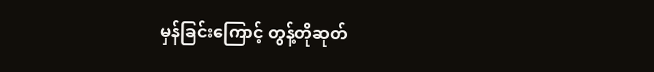မှန်ခြင်းကြောင့် တွန့်တိုဆုတ်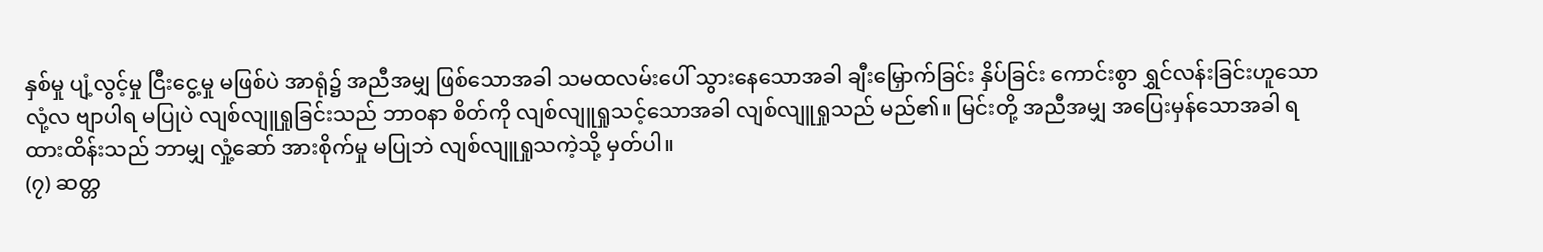နှစ်မှု ပျံ့လွင့်မှု ငြီးငွေ့မှု မဖြစ်ပဲ အာရုံ၌ အညီအမျှ ဖြစ်သောအခါ သမထလမ်းပေါ် သွားနေသောအခါ ချီးမြှောက်ခြင်း နှိပ်ခြင်း ကောင်းစွာ ရွှင်လန်းခြင်းဟူသော လုံ့လ ဗျာပါရ မပြုပဲ လျစ်လျူရှုခြင်းသည် ဘာဝနာ စိတ်ကို လျစ်လျူရှုသင့်သောအခါ လျစ်လျူရှုသည် မည်၏။ မြင်းတို့ အညီအမျှ အပြေးမှန်သောအခါ ရထားထိန်းသည် ဘာမျှ လှုံ့ဆော် အားစိုက်မှု မပြုဘဲ လျစ်လျူရှုသကဲ့သို့ မှတ်ပါ။
(၇) ဆတ္တ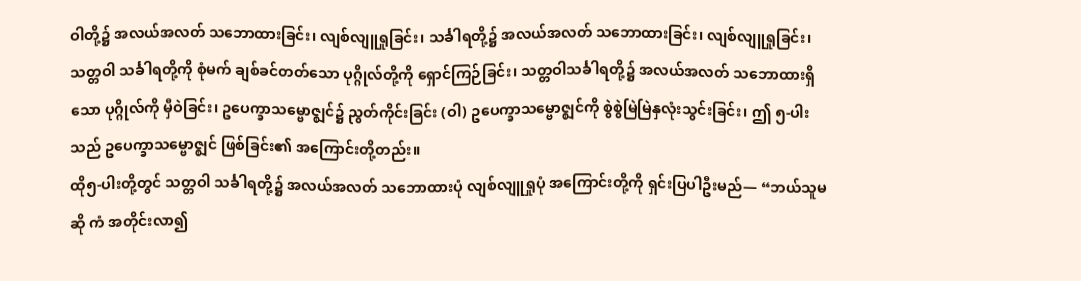ဝါတို့၌ အလယ်အလတ် သဘောထားခြင်း၊ လျစ်လျူရှုခြင်း၊ သင်္ခါရတို့၌ အလယ်အလတ် သဘောထားခြင်း၊ လျစ်လျူရှုခြင်း၊ သတ္တဝါ သင်္ခါရတို့ကို စုံမက် ချစ်ခင်တတ်သော ပုဂ္ဂိုလ်တို့ကို ရှောင်ကြဉ်ခြင်း၊ သတ္တဝါသင်္ခါရတို့၌ အလယ်အလတ် သဘောထားရှိသော ပုဂ္ဂိုလ်ကို မှီဝဲခြင်း၊ ဥပေက္ခာသမ္ဗောဇ္ဈင်၌ ညွတ်ကိုင်းခြင်း (ဝါ) ဥပေက္ခာသမ္ဗောဇ္ဈင်ကို စွဲစွဲမြဲမြဲနှလုံးသွင်းခြင်း၊ ဤ ၅-ပါးသည် ဥပေက္ခာသမ္ဗောဇ္ဈင် ဖြစ်ခြင်း၏ အကြောင်းတို့တည်း။
ထို၅-ပါးတို့တွင် သတ္တဝါ သင်္ခါရတို့၌ အလယ်အလတ် သဘောထားပုံ လျစ်လျူရှုပုံ အကြောင်းတို့ကို ရှင်းပြပါဦးမည်— “ဘယ်သူမဆို ကံ အတိုင်းလာ၍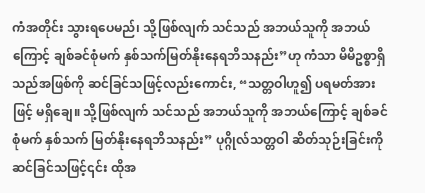ကံအတိုင်း သွားရပေမည်၊ သို့ဖြစ်လျက် သင်သည် အဘယ်သူကို အဘယ်ကြောင့် ချစ်ခင်စုံမက် နှစ်သက်မြတ်နိုးနေရဘိသနည်း”ဟု ကံသာ မိမိဥစ္စာရှိသည်အဖြစ်ကို ဆင်ခြင်သဖြင့်လည်းကောင်း, “သတ္တဝါဟူ၍ ပရမတ်အားဖြင့် မရှိချေ။ သို့ဖြစ်လျက် သင်သည် အဘယ်သူကို အဘယ်ကြောင့် ချစ်ခင်စုံမက် နှစ်သက် မြတ်နိုးနေရဘိသနည်း” ပုဂ္ဂိုလ်သတ္တဝါ ဆိတ်သုဉ်းခြင်းကို ဆင်ခြင်သဖြင့်၎င်း ထိုအ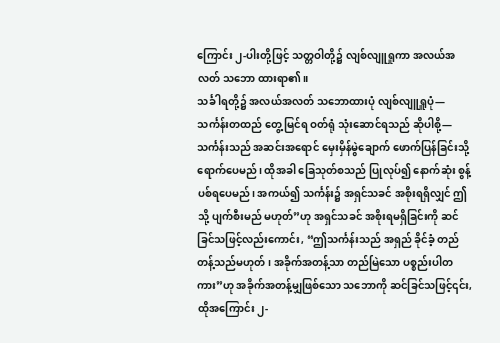ကြောင်း ၂-ပါးတို့ဖြင့် သတ္တဝါတို့၌ လျစ်လျူရှုကာ အလယ်အလတ် သဘော ထားရာ၏။
သင်္ခါရတို့၌ အလယ်အလတ် သဘောထားပုံ လျစ်လျူရှူပုံ— သင်္ကန်းတထည် တွေ့မြင်ရ ဝတ်ရုံ သုံးဆောင်ရသည် ဆိုပါစို့— သင်္ကန်းသည် အဆင်းအရောင် မှေးမှိန်မွဲချောက် ဖောက်ပြန်ခြင်းသို့ ရောက်ပေမည်၊ ထိုအခါ ခြေသုတ်စသည် ပြုလုပ်၍ နောက်ဆုံး စွန့်ပစ်ရပေမည်၊ အကယ်၍ သင်္ကန်း၌ အရှင်သခင် အစိုးရရှိလျှင် ဤသို့ ပျက်စီးမည် မဟုတ်”ဟု အရှင်သခင် အစိုးရမရှိခြင်းကို ဆင်ခြင်သဖြင့်လည်းကောင်း, “ဤသင်္ကန်းသည် အရှည် ခိုင်ခံ့ တည်တန့်သည်မဟုတ်၊ အခိုက်အတန့်သာ တည်မြဲသော ပစ္စည်းပါတကား”ဟု အခိုက်အတန့်မျှဖြစ်သော သဘောကို ဆင်ခြင်သဖြင့်၎င်း, ထိုအကြောင်း ၂-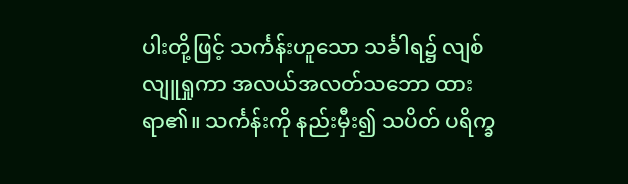ပါးတို့ဖြင့် သင်္ကန်းဟူသော သင်္ခါရ၌ လျစ်လျူရှုကာ အလယ်အလတ်သဘော ထားရာ၏။ သင်္ကန်းကို နည်းမှီး၍ သပိတ် ပရိက္ခ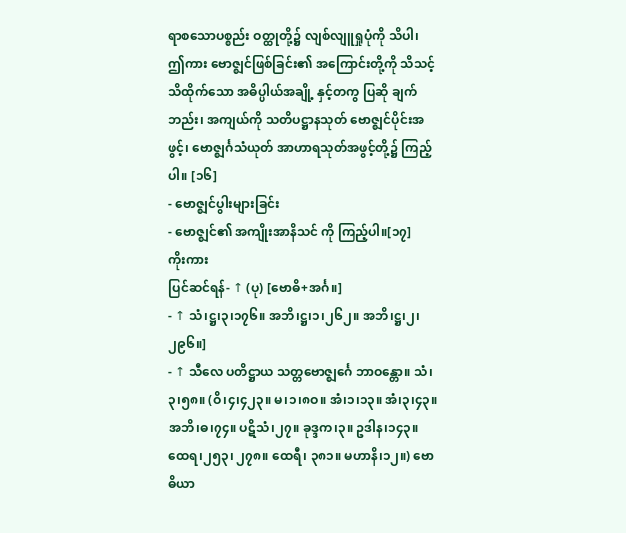ရာစသောပစ္စည်း ဝတ္ထုတို့၌ လျစ်လျူရှုပုံကို သိပါ၊ ဤကား ဗောဇ္ဈင်ဖြစ်ခြင်း၏ အကြောင်းတို့ကို သိသင့် သိထိုက်သော အဓိပ္ပါယ်အချို့ နှင့်တကွ ပြဆို ချက်ဘည်း၊ အကျယ်ကို သတိပဋ္ဌာနသုတ် ဗောဇ္ဈင်ပိုင်းအဖွင့်၊ ဗောဇ္ဈင်္ဂသံယုတ် အာဟာရသုတ်အဖွင့်တို့၌ ကြည့်ပါ။ [၁၆]
- ဗောဇ္ဈင်ပွါးများခြင်း
- ဗောဇ္ဈင်၏ အကျိုးအာနိသင် ကို ကြည့်ပါ။[၁၇]
ကိုးကား
ပြင်ဆင်ရန်- ↑ (ပု) [ဗောဓိ+အင်္ဂ။]
- ↑ သံ၊ဋ္ဌ၊၃၊၁၇၆။ အဘိ၊ဋ္ဌ၊၁၊၂၆၂။ အဘိ၊ဋ္ဌ၊၂၊၂၉၆။]
- ↑ သီလေ ပတိဋ္ဌာယ သတ္တဗောဇ္ဈင်္ဂေ ဘာဝန္တော။ သံ၊၃၊၅၈။ (ဝိ၊၄၊၄၂၃။ မ၊၁၊၈ဝ။ အံ၊၁၊၁၃။ အံ၊၃၊၄၃။ အဘိ၊ဓ၊၇၄။ ပဋိသံ၊၂၇။ ခုဒ္ဒက၊၃။ ဥဒါန၊၁၄၃။ ထေရ၊၂၅၃၊ ၂၇၈။ ထေရီ၊ ၃၈၁။ မဟာနိ၊၁၂။) ဗောဓိယာ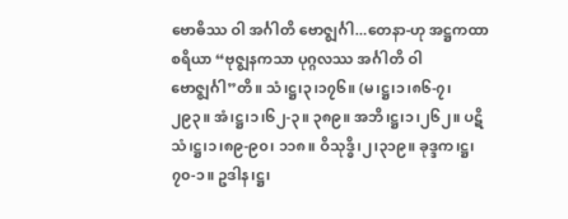ဗောဓိဿ ဝါ အင်္ဂါတိ ဗောဇ္ဈင်္ဂါ...တေနာ-ဟု အဋ္ဌကထာစရိယာ “ဗုဇ္ဈနကသာ ပုဂ္ဂလဿ အင်္ဂါတိ ဝါ ဗောဇ္ဈင်္ဂါ”တိ။ သံ၊ဋ္ဌ၊၃၊၁၇၆။ (မ၊ဋ္ဌ၊၁၊၈၆-၇၊ ၂၉၃။ အံ၊ဋ္ဌ၊၁၊၆၂-၃။ ၃၈၉။ အဘိ၊ဋ္ဌ၊၁၊၂၆၂။ ပဋိသံ၊ဋ္ဌ၊၁၊၈၉-၉၀၊ ၁၁၈။ ဝိသုဒ္ဓိ၊၂၊၃၁၉။ ခုဒ္ဒက၊ဋ္ဌ၊၇၀-၁။ ဥဒါန၊ဋ္ဌ၊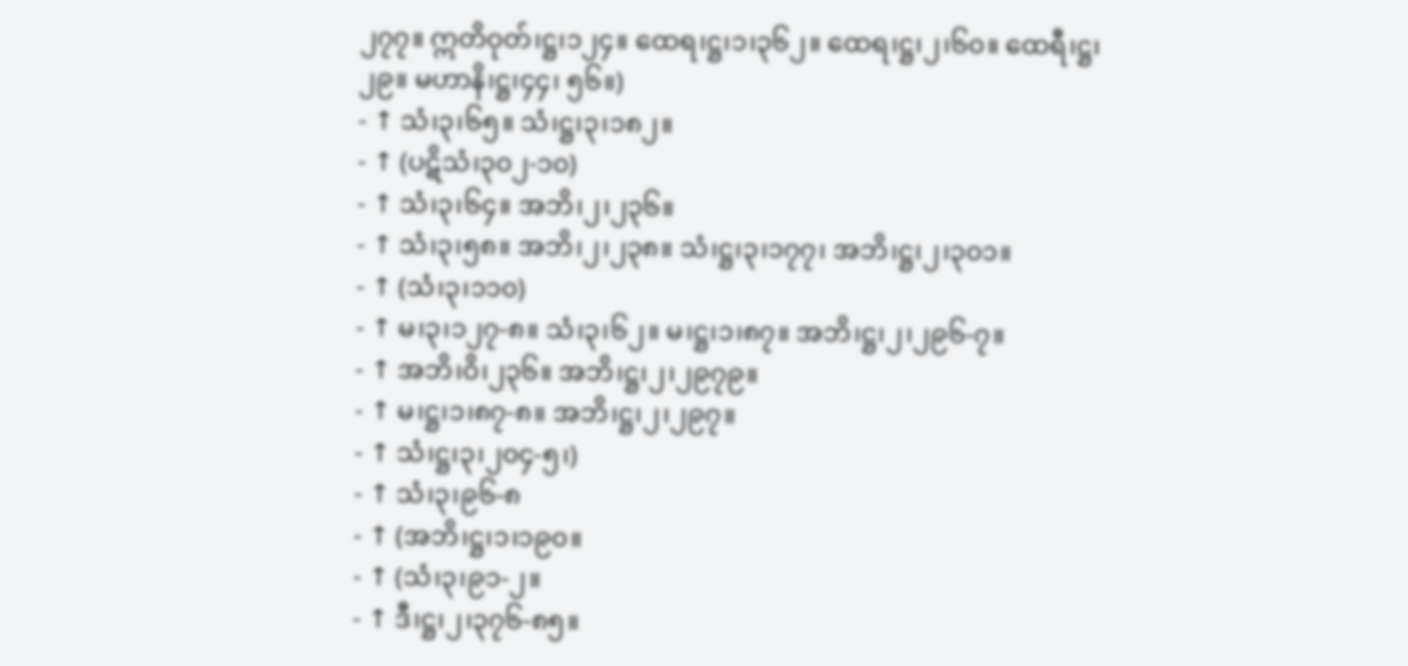၂၇၇။ ဣတိဝုတ်၊ဋ္ဌ၊၁၂၄။ ထေရ၊ဋ္ဌ၊၁၊၃၆၂။ ထေရ၊ဋ္ဌ၊၂၊၆၀။ ထေရီ၊ဋ္ဌ၊၂၉။ မဟာနိ၊ဋ္ဌ၊၄၄၊ ၅၆။)
- ↑ သံ၊၃၊၆၅။ သံ၊ဋ္ဌ၊၃၊၁၈၂။
- ↑ (ပဋိသံ၊၃၀၂-၁၀)
- ↑ သံ၊၃၊၆၄။ အဘိ၊၂၊၂၃၆။
- ↑ သံ၊၃၊၅၈။ အဘိ၊၂၊၂၃၈။ သံ၊ဋ္ဌ၊၃၊၁၇၇၊ အဘိ၊ဋ္ဌ၊၂၊၃၀၁။
- ↑ (သံ၊၃၊၁၁၀)
- ↑ မ၊၃၊၁၂၇-၈။ သံ၊၃၊၆၂။ မ၊ဋ္ဌ၊၁၊၈၇။ အဘိ၊ဋ္ဌ၊၂၊၂၉၆-၇။
- ↑ အဘိ၊ဝိ၊၂၃၆။ အဘိ၊ဋ္ဌ၊၂၊၂၉၇၉။
- ↑ မ၊ဋ္ဌ၊၁၊၈၇-၈။ အဘိ၊ဋ္ဌ၊၂၊၂၉၇။
- ↑ သံ၊ဋ္ဌ၊၃၊၂၀၄-၅၊)
- ↑ သံ၊၃၊၉၆-၈
- ↑ (အဘိ၊ဋ္ဌ၊၁၊၁၉၀။
- ↑ (သံ၊၃၊၉၁-၂။
- ↑ ဒီ၊ဋ္ဌ၊၂၊၃၇၆-၈၅။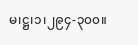မ၊ဋ္ဌ၊၁၊၂၉၄-၃၀၀။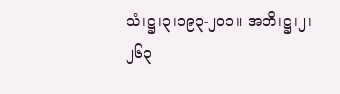သံ၊ဋ္ဌ၊၃၊၁၉၃-၂၀၁။ အဘိ၊ဋ္ဌ၊၂၊၂၆၃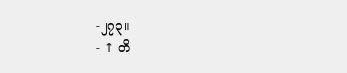-၂၇၃။
- ↑ တိ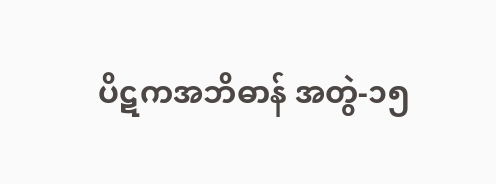ပိဋကအဘိဓာန် အတွဲ-၁၅